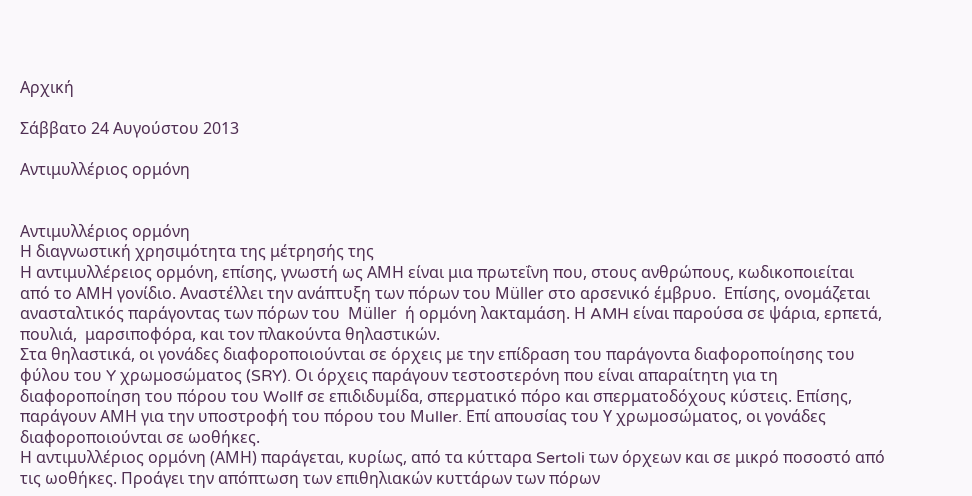Αρχική

Σάββατο 24 Αυγούστου 2013

Αντιμυλλέριος ορμόνη


Αντιμυλλέριος ορμόνη
Η διαγνωστική χρησιμότητα της μέτρησής της
Η αντιμυλλέρειος ορμόνη, επίσης, γνωστή ως ΑΜΗ είναι μια πρωτεΐνη που, στους ανθρώπους, κωδικοποιείται από το ΑΜΗ γονίδιο. Αναστέλλει την ανάπτυξη των πόρων του Müller στο αρσενικό έμβρυο.  Επίσης, ονομάζεται  ανασταλτικός παράγοντας των πόρων του  Müller  ή ορμόνη λακταμάση. Η AMH είναι παρούσα σε ψάρια, ερπετά, πουλιά,  μαρσιποφόρα, και τον πλακούντα θηλαστικών.
Στα θηλαστικά, οι γονάδες διαφοροποιούνται σε όρχεις με την επίδραση του παράγοντα διαφοροποίησης του φύλου του Y χρωμοσώματος (SRY). Οι όρχεις παράγουν τεστοστερόνη που είναι απαραίτητη για τη διαφοροποίηση του πόρου του Wollf σε επιδιδυμίδα, σπερματικό πόρο και σπερματοδόχους κύστεις. Επίσης, παράγουν ΑΜΗ για την υποστροφή του πόρου του Μuller. Επί απουσίας του Υ χρωμοσώματος, οι γονάδες διαφοροποιούνται σε ωοθήκες.
Η αντιμυλλέριος ορμόνη (ΑΜΗ) παράγεται, κυρίως, από τα κύτταρα Sertoli των όρχεων και σε μικρό ποσοστό από τις ωοθήκες. Προάγει την απόπτωση των επιθηλιακών κυττάρων των πόρων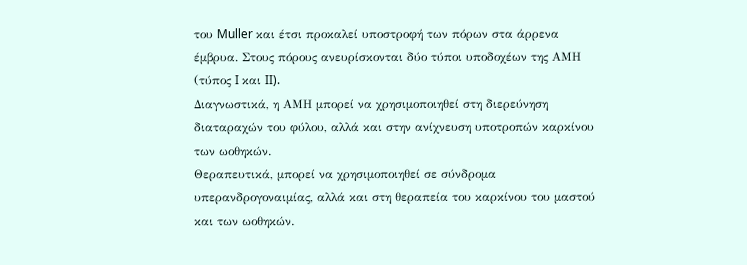του Muller και έτσι προκαλεί υποστροφή των πόρων στα άρρενα έμβρυα. Στους πόρους ανευρίσκονται δύο τύποι υποδοχέων της ΑΜΗ (τύπος I και II).
Διαγνωστικά, η ΑΜΗ μπορεί να χρησιμοποιηθεί στη διερεύνηση διαταραχών του φύλου, αλλά και στην ανίχνευση υποτροπών καρκίνου των ωοθηκών.
Θεραπευτικά, μπορεί να χρησιμοποιηθεί σε σύνδρομα υπερανδρογοναιμίας, αλλά και στη θεραπεία του καρκίνου του μαστού και των ωοθηκών.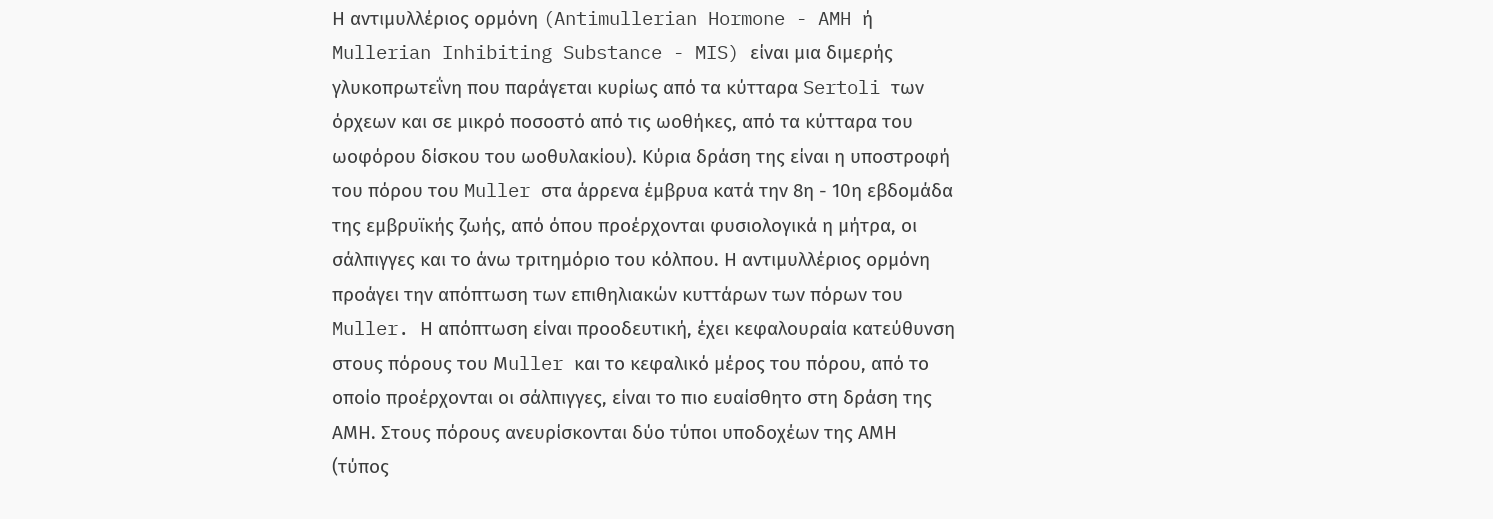Η αντιμυλλέριος ορμόνη (Antimullerian Hormone - AMH ή Mullerian Inhibiting Substance - MIS) είναι μια διμερής γλυκοπρωτεΐνη που παράγεται κυρίως από τα κύτταρα Sertoli των όρχεων και σε μικρό ποσοστό από τις ωοθήκες, από τα κύτταρα του ωοφόρου δίσκου του ωοθυλακίου). Κύρια δράση της είναι η υποστροφή του πόρου του Muller στα άρρενα έμβρυα κατά την 8η - 10η εβδομάδα της εμβρυϊκής ζωής, από όπου προέρχονται φυσιολογικά η μήτρα, οι σάλπιγγες και το άνω τριτημόριο του κόλπου. Η αντιμυλλέριος ορμόνη προάγει την απόπτωση των επιθηλιακών κυττάρων των πόρων του Muller. Η απόπτωση είναι προοδευτική, έχει κεφαλουραία κατεύθυνση στους πόρους του Μuller και το κεφαλικό μέρος του πόρου, από το οποίο προέρχονται οι σάλπιγγες, είναι το πιο ευαίσθητο στη δράση της ΑΜΗ. Στους πόρους ανευρίσκονται δύο τύποι υποδοχέων της ΑΜΗ (τύπος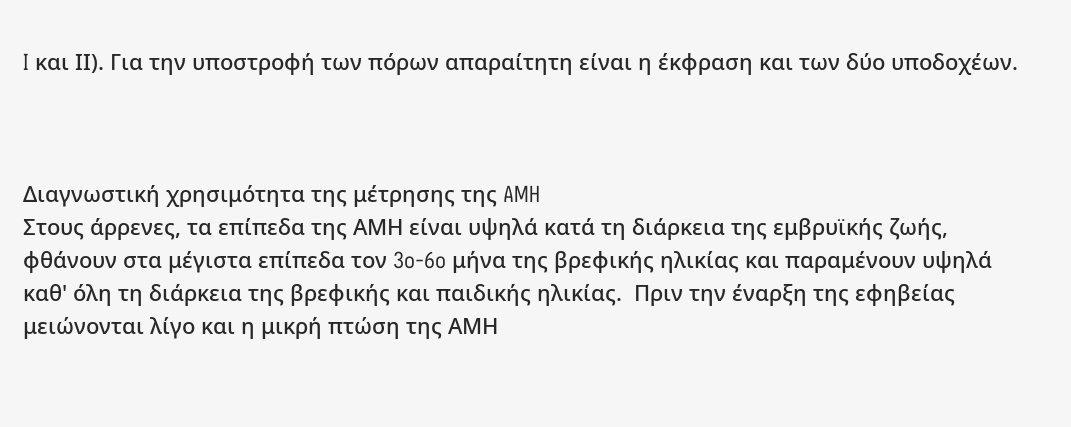I και ΙΙ). Για την υποστροφή των πόρων απαραίτητη είναι η έκφραση και των δύο υποδοχέων.



Διαγνωστική χρησιμότητα της μέτρησης της AMH
Στους άρρενες, τα επίπεδα της ΑΜΗ είναι υψηλά κατά τη διάρκεια της εμβρυϊκής ζωής, φθάνουν στα μέγιστα επίπεδα τον 3o-6o μήνα της βρεφικής ηλικίας και παραμένουν υψηλά καθ' όλη τη διάρκεια της βρεφικής και παιδικής ηλικίας.  Πριν την έναρξη της εφηβείας μειώνονται λίγο και η μικρή πτώση της ΑΜΗ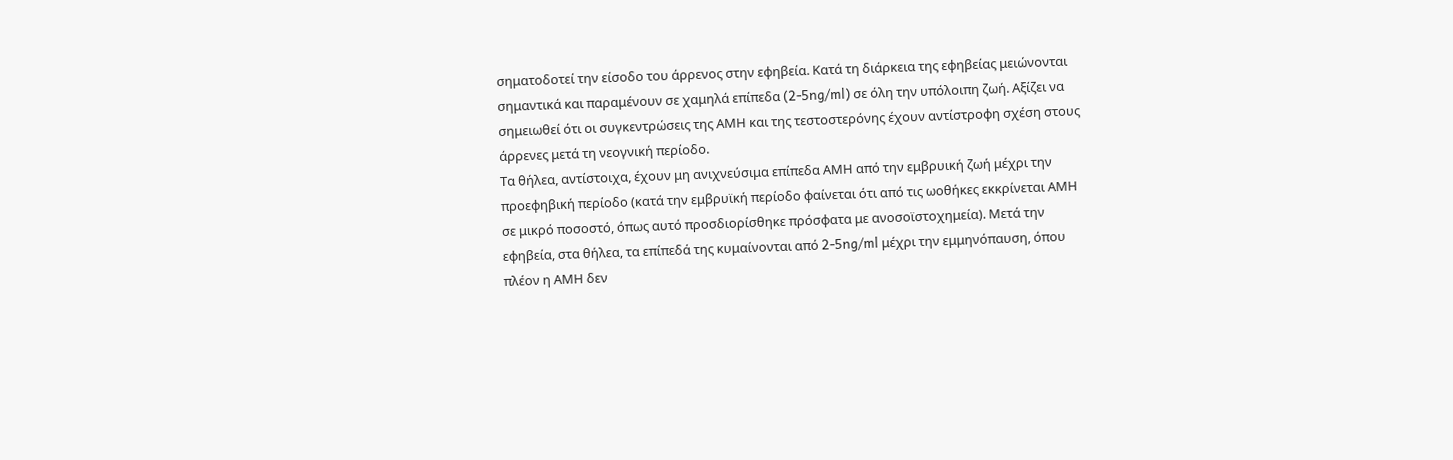σηματοδοτεί την είσοδο του άρρενος στην εφηβεία. Κατά τη διάρκεια της εφηβείας μειώνονται σημαντικά και παραμένουν σε χαμηλά επίπεδα (2-5ng/ml) σε όλη την υπόλοιπη ζωή. Αξίζει να σημειωθεί ότι οι συγκεντρώσεις της ΑΜΗ και της τεστοστερόνης έχουν αντίστροφη σχέση στους άρρενες μετά τη νεογνική περίοδο.
Τα θήλεα, αντίστοιχα, έχουν μη ανιχνεύσιμα επίπεδα ΑΜΗ από την εμβρυική ζωή μέχρι την προεφηβική περίοδο (κατά την εμβρυϊκή περίοδο φαίνεται ότι από τις ωοθήκες εκκρίνεται ΑΜΗ σε μικρό ποσοστό, όπως αυτό προσδιορίσθηκε πρόσφατα με ανοσοϊστοχημεία). Μετά την εφηβεία, στα θήλεα, τα επίπεδά της κυμαίνονται από 2-5ng/ml μέχρι την εμμηνόπαυση, όπου πλέον η ΑΜΗ δεν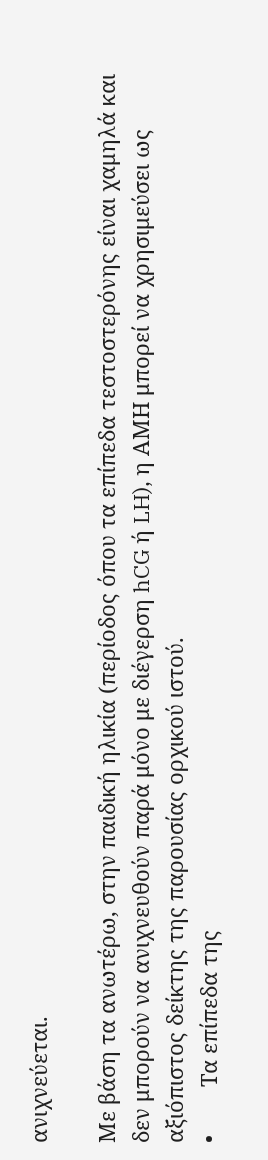ανιχνεύεται.

Με βάση τα ανωτέρω, στην παιδική ηλικία (περίοδος όπου τα επίπεδα τεστοστερόνης είναι χαμηλά και δεν μπορούν να ανιχνευθούν παρά μόνο με διέγερση hCG ή LH), η ΑΜΗ μπορεί να χρησιμεύσει ως αξιόπιστος δείκτης της παρουσίας ορχικού ιστού.
•        Τα επίπεδα της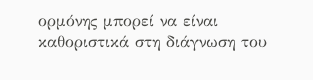ορμόνης μπορεί να είναι καθοριστικά στη διάγνωση του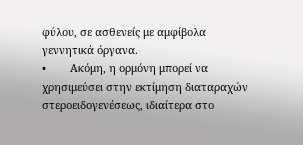φύλου, σε ασθενείς με αμφίβολα γεννητικά όργανα.
•        Ακόμη, η ορμόνη μπορεί να χρησιμεύσει στην εκτίμηση διαταραχών στεροειδογενέσεως, ιδιαίτερα στο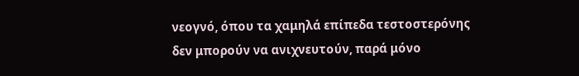νεογνό, όπου τα χαμηλά επίπεδα τεστοστερόνης δεν μπορούν να ανιχνευτούν, παρά μόνο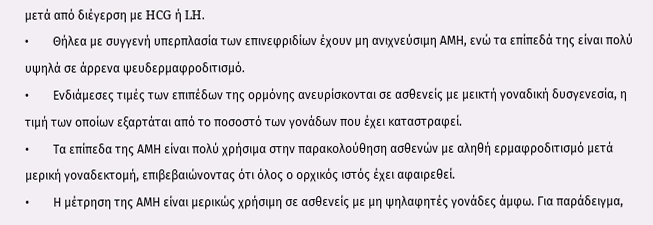μετά από διέγερση με HCG ή LH.
•        Θήλεα με συγγενή υπερπλασία των επινεφριδίων έχουν μη ανιχνεύσιμη ΑΜΗ, ενώ τα επίπεδά της είναι πολύ υψηλά σε άρρενα ψευδερμαφροδιτισμό.
•        Ενδιάμεσες τιμές των επιπέδων της ορμόνης ανευρίσκονται σε ασθενείς με μεικτή γοναδική δυσγενεσία, η τιμή των οποίων εξαρτάται από το ποσοστό των γονάδων που έχει καταστραφεί.
•        Τα επίπεδα της ΑΜΗ είναι πολύ χρήσιμα στην παρακολούθηση ασθενών με αληθή ερμαφροδιτισμό μετά μερική γοναδεκτομή, επιβεβαιώνοντας ότι όλος ο ορχικός ιστός έχει αφαιρεθεί.
•        Η μέτρηση της ΑΜΗ είναι μερικώς χρήσιμη σε ασθενείς με μη ψηλαφητές γονάδες άμφω. Για παράδειγμα,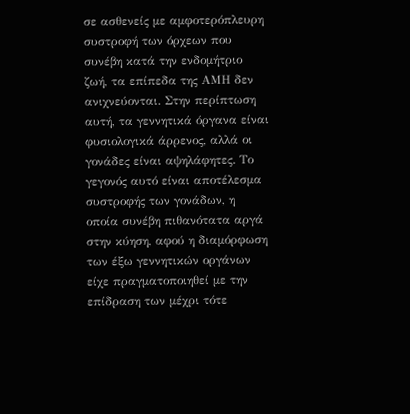σε ασθενείς με αμφοτερόπλευρη συστροφή των όρχεων που συνέβη κατά την ενδομήτριο ζωή, τα επίπεδα της ΑΜΗ δεν ανιχνεύονται. Στην περίπτωση αυτή, τα γεννητικά όργανα είναι φυσιολογικά άρρενος, αλλά οι γονάδες είναι αψηλάφητες. Το γεγονός αυτό είναι αποτέλεσμα συστροφής των γονάδων, η οποία συνέβη πιθανότατα αργά στην κύηση, αφού η διαμόρφωση των έξω γεννητικών οργάνων είχε πραγματοποιηθεί με την επίδραση των μέχρι τότε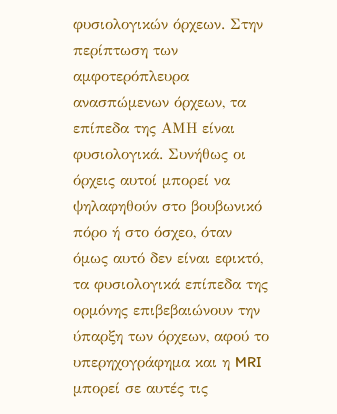φυσιολογικών όρχεων. Στην περίπτωση των αμφοτερόπλευρα ανασπώμενων όρχεων, τα επίπεδα της ΑΜΗ είναι φυσιολογικά. Συνήθως οι όρχεις αυτοί μπορεί να ψηλαφηθούν στο βουβωνικό πόρο ή στο όσχεο, όταν όμως αυτό δεν είναι εφικτό, τα φυσιολογικά επίπεδα της ορμόνης επιβεβαιώνουν την ύπαρξη των όρχεων, αφού το υπερηχογράφημα και η MRI μπορεί σε αυτές τις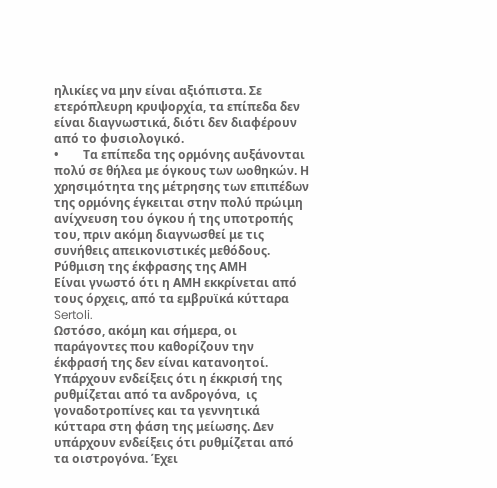ηλικίες να μην είναι αξιόπιστα. Σε ετερόπλευρη κρυψορχία, τα επίπεδα δεν είναι διαγνωστικά, διότι δεν διαφέρουν από το φυσιολογικό.
•        Τα επίπεδα της ορμόνης αυξάνονται πολύ σε θήλεα με όγκους των ωοθηκών. Η χρησιμότητα της μέτρησης των επιπέδων της ορμόνης έγκειται στην πολύ πρώιμη ανίχνευση του όγκου ή της υποτροπής του, πριν ακόμη διαγνωσθεί με τις συνήθεις απεικονιστικές μεθόδους.
Ρύθμιση της έκφρασης της ΑΜΗ
Είναι γνωστό ότι η ΑΜΗ εκκρίνεται από τους όρχεις, από τα εμβρυϊκά κύτταρα Sertoli.
Ωστόσο, ακόμη και σήμερα, οι παράγοντες που καθορίζουν την έκφρασή της δεν είναι κατανοητοί. Υπάρχουν ενδείξεις ότι η έκκρισή της ρυθμίζεται από τα ανδρογόνα,  ις γοναδοτροπίνες και τα γεννητικά κύτταρα στη φάση της μείωσης. Δεν υπάρχουν ενδείξεις ότι ρυθμίζεται από τα οιστρογόνα. Έχει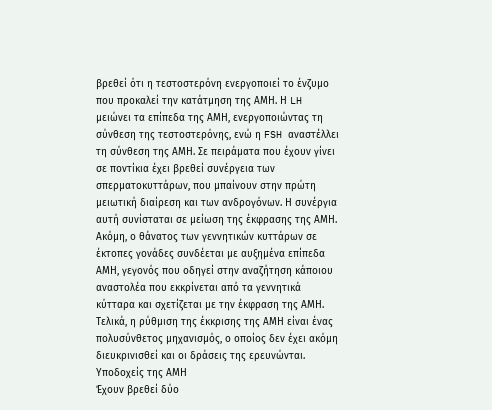βρεθεί ότι η τεστοστερόνη ενεργοποιεί το ένζυμο που προκαλεί την κατάτμηση της ΑΜΗ. Η LH μειώνει τα επίπεδα της ΑΜΗ, ενεργοποιώντας τη σύνθεση της τεστοστερόνης, ενώ η FSH αναστέλλει τη σύνθεση της ΑΜΗ. Σε πειράματα που έχουν γίνει σε ποντίκια έχει βρεθεί συνέργεια των σπερματοκυττάρων, που μπαίνουν στην πρώτη μειωτική διαίρεση και των ανδρογόνων. Η συνέργια αυτή συνίσταται σε μείωση της έκφρασης της ΑΜΗ. Ακόμη, ο θάνατος των γεννητικών κυττάρων σε έκτοπες γονάδες συνδέεται με αυξημένα επίπεδα ΑΜΗ, γεγονός που οδηγεί στην αναζήτηση κάποιου αναστολέα που εκκρίνεται από τα γεννητικά κύτταρα και σχετίζεται με την έκφραση της ΑΜΗ.
Τελικά, η ρύθμιση της έκκρισης της ΑΜΗ είναι ένας πολυσύνθετος μηχανισμός, ο οποίος δεν έχει ακόμη διευκρινισθεί και οι δράσεις της ερευνώνται.
Υποδοχείς της ΑΜΗ
Έχουν βρεθεί δύο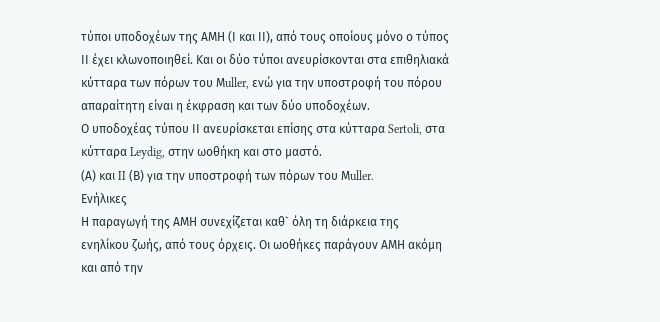τύποι υποδοχέων της ΑΜΗ (Ι και ΙΙ), από τους οποίους μόνο ο τύπος ΙΙ έχει κλωνοποιηθεί. Και οι δύο τύποι ανευρίσκονται στα επιθηλιακά κύτταρα των πόρων του Μuller, ενώ για την υποστροφή του πόρου απαραίτητη είναι η έκφραση και των δύο υποδοχέων.
Ο υποδοχέας τύπου ΙΙ ανευρίσκεται επίσης στα κύτταρα Sertoli, στα κύτταρα Leydig, στην ωοθήκη και στο μαστό.
(Α) και II (Β) για την υποστροφή των πόρων του Μuller.
Ενήλικες
Η παραγωγή της ΑΜΗ συνεχίζεται καθ` όλη τη διάρκεια της ενηλίκου ζωής, από τους όρχεις. Οι ωοθήκες παράγουν ΑΜΗ ακόμη και από την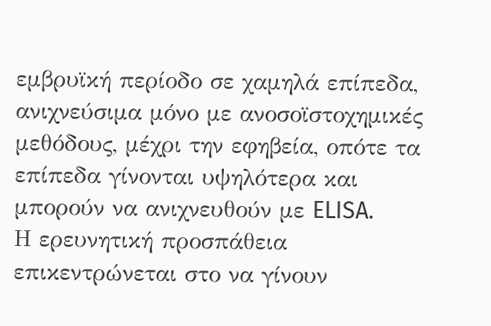εμβρυϊκή περίοδο σε χαμηλά επίπεδα, ανιχνεύσιμα μόνο με ανοσοϊστοχημικές μεθόδους, μέχρι την εφηβεία, οπότε τα επίπεδα γίνονται υψηλότερα και μπορούν να ανιχνευθούν με ELISA.
Η ερευνητική προσπάθεια επικεντρώνεται στο να γίνουν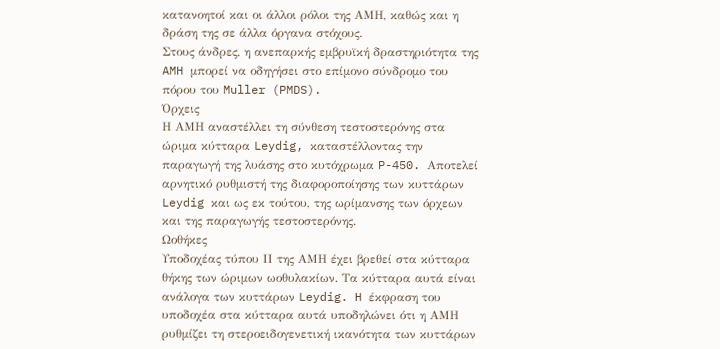κατανοητοί και οι άλλοι ρόλοι της ΑΜΗ, καθώς και η δράση της σε άλλα όργανα στόχους.
Στους άνδρες, η ανεπαρκής εμβρυϊκή δραστηριότητα της AMH μπορεί να οδηγήσει στο επίμονο σύνδρομο του πόρου του Muller (PMDS).
Όρχεις
Η ΑΜΗ αναστέλλει τη σύνθεση τεστοστερόνης στα ώριμα κύτταρα Leydig, καταστέλλoντας την παραγωγή της λυάσης στο κυτόχρωμα P-450. Αποτελεί αρνητικό ρυθμιστή της διαφοροποίησης των κυττάρων Leydig και ως εκ τούτου, της ωρίμανσης των όρχεων και της παραγωγής τεστοστερόνης.
Ωοθήκες
Υποδοχέας τύπου ΙΙ της ΑΜΗ έχει βρεθεί στα κύτταρα θήκης των ώριμων ωοθυλακίων. Τα κύτταρα αυτά είναι ανάλογα των κυττάρων Leydig. H έκφραση του υποδοχέα στα κύτταρα αυτά υποδηλώνει ότι η ΑΜΗ ρυθμίζει τη στεροειδογενετική ικανότητα των κυττάρων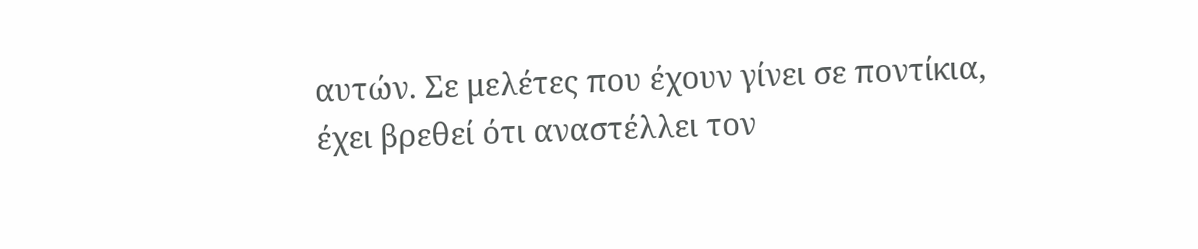αυτών. Σε μελέτες που έχουν γίνει σε ποντίκια, έχει βρεθεί ότι αναστέλλει τον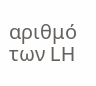αριθμό των LH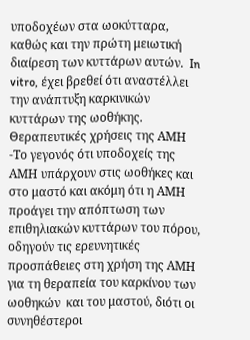υποδοχέων στα ωοκύτταρα, καθώς και την πρώτη μειωτική διαίρεση των κυττάρων αυτών.  In vitro, έχει βρεθεί ότι αναστέλλει την ανάπτυξη καρκινικών κυττάρων της ωοθήκης.
Θεραπευτικές χρήσεις της ΑΜΗ
-Το γεγονός ότι υποδοχείς της ΑΜΗ υπάρχουν στις ωοθήκες και στο μαστό και ακόμη ότι η ΑΜΗ προάγει την απόπτωση των επιθηλιακών κυττάρων του πόρου, οδηγούν τις ερευνητικές προσπάθειες στη χρήση της ΑΜΗ για τη θεραπεία του καρκίνου των ωοθηκών  και του μαστού, διότι οι συνηθέστεροι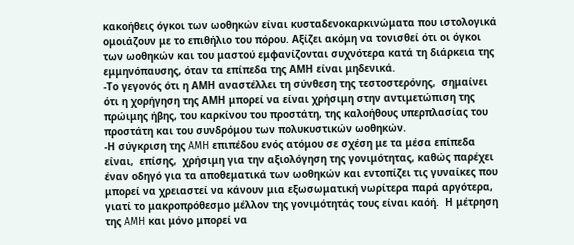κακοήθεις όγκοι των ωοθηκών είναι κυσταδενοκαρκινώματα που ιστολογικά ομοιάζουν με το επιθήλιο του πόρου. Αξίζει ακόμη να τονισθεί ότι οι όγκοι των ωοθηκών και του μαστού εμφανίζονται συχνότερα κατά τη διάρκεια της εμμηνόπαυσης, όταν τα επίπεδα της ΑΜΗ είναι μηδενικά.
-Το γεγονός ότι η ΑΜΗ αναστέλλει τη σύνθεση της τεστοστερόνης,  σημαίνει ότι η χορήγηση της ΑΜΗ μπορεί να είναι χρήσιμη στην αντιμετώπιση της πρώιμης ήβης, του καρκίνου του προστάτη, της καλοήθους υπερπλασίας του προστάτη και του συνδρόμου των πολυκυστικών ωοθηκών.
-Η σύγκριση της AMH επιπέδου ενός ατόμου σε σχέση με τα μέσα επίπεδα είναι,  επίσης,  χρήσιμη για την αξιολόγηση της γονιμότητας, καθώς παρέχει έναν οδηγό για τα αποθεματικά των ωοθηκών και εντοπίζει τις γυναίκες που μπορεί να χρειαστεί να κάνουν μια εξωσωματική νωρίτερα παρά αργότερα, γιατί το μακροπρόθεσμο μέλλον της γονιμότητάς τους είναι καόή.  Η μέτρηση της AMH και μόνο μπορεί να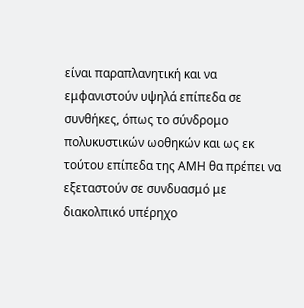είναι παραπλανητική και να εμφανιστούν υψηλά επίπεδα σε συνθήκες, όπως το σύνδρομο πολυκυστικών ωοθηκών και ως εκ τούτου επίπεδα της ΑΜΗ θα πρέπει να εξεταστούν σε συνδυασμό με διακολπικό υπέρηχο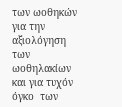των ωοθηκών για την αξιολόγηση των ωοθηλακίων και για τυχόν   όγκο  των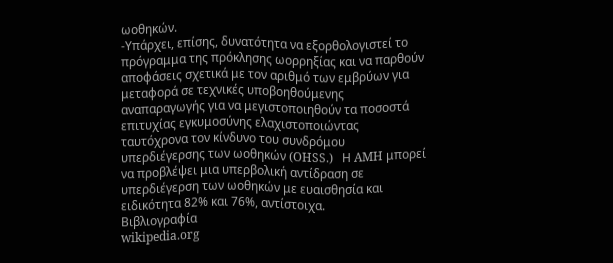ωοθηκών.
-Υπάρχει, επίσης, δυνατότητα να εξορθολογιστεί το πρόγραμμα της πρόκλησης ωορρηξίας και να παρθούν αποφάσεις σχετικά με τον αριθμό των εμβρύων για μεταφορά σε τεχνικές υποβοηθούμενης αναπαραγωγής για να μεγιστοποιηθούν τα ποσοστά επιτυχίας εγκυμοσύνης ελαχιστοποιώντας ταυτόχρονα τον κίνδυνο του συνδρόμου υπερδιέγερσης των ωοθηκών (OHSS.)   Η AMH μπορεί να προβλέψει μια υπερβολική αντίδραση σε υπερδιέγερση των ωοθηκών με ευαισθησία και ειδικότητα 82% και 76%, αντίστοιχα.
Βιβλιογραφία
wikipedia.org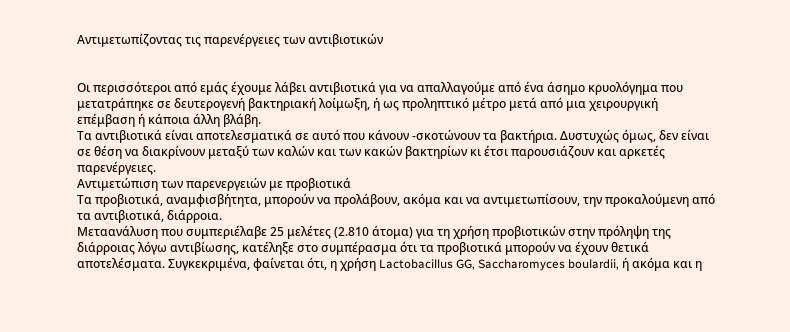Αντιμετωπίζοντας τις παρενέργειες των αντιβιοτικών


Οι περισσότεροι από εμάς έχουμε λάβει αντιβιοτικά για να απαλλαγούμε από ένα άσημο κρυολόγημα που μετατράπηκε σε δευτερογενή βακτηριακή λοίμωξη, ή ως προληπτικό μέτρο μετά από μια χειρουργική επέμβαση ή κάποια άλλη βλάβη.
Τα αντιβιοτικά είναι αποτελεσματικά σε αυτό που κάνουν -σκοτώνουν τα βακτήρια. Δυστυχώς όμως, δεν είναι σε θέση να διακρίνουν μεταξύ των καλών και των κακών βακτηρίων κι έτσι παρουσιάζουν και αρκετές παρενέργειες.
Αντιμετώπιση των παρενεργειών με προβιοτικά
Τα προβιοτικά, αναμφισβήτητα, μπορούν να προλάβουν, ακόμα και να αντιμετωπίσουν, την προκαλούμενη από τα αντιβιοτικά, διάρροια.
Μεταανάλυση που συμπεριέλαβε 25 μελέτες (2.810 άτομα) για τη χρήση προβιοτικών στην πρόληψη της διάρροιας λόγω αντιβίωσης, κατέληξε στο συμπέρασμα ότι τα προβιοτικά μπορούν να έχουν θετικά αποτελέσματα. Συγκεκριμένα, φαίνεται ότι, η χρήση Lactobacillus GG, Saccharomyces boulardii, ή ακόμα και η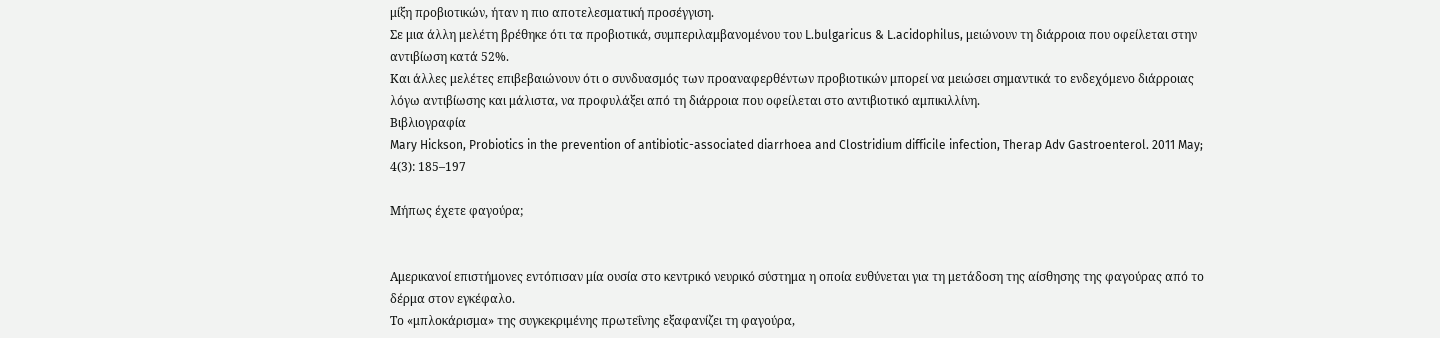μίξη προβιοτικών, ήταν η πιο αποτελεσματική προσέγγιση.
Σε μια άλλη μελέτη βρέθηκε ότι τα προβιοτικά, συμπεριλαμβανομένου του L.bulgaricus & L.acidophilus, μειώνουν τη διάρροια που οφείλεται στην αντιβίωση κατά 52%.
Και άλλες μελέτες επιβεβαιώνουν ότι ο συνδυασμός των προαναφερθέντων προβιοτικών μπορεί να μειώσει σημαντικά το ενδεχόμενο διάρροιας λόγω αντιβίωσης και μάλιστα, να προφυλάξει από τη διάρροια που οφείλεται στο αντιβιοτικό αμπικιλλίνη.
Βιβλιογραφία
Mary Hickson, Probiotics in the prevention of antibiotic-associated diarrhoea and Clostridium difficile infection, Therap Adv Gastroenterol. 2011 May; 4(3): 185–197

Μήπως έχετε φαγούρα;


Αμερικανοί επιστήμονες εντόπισαν μία ουσία στο κεντρικό νευρικό σύστημα η οποία ευθύνεται για τη μετάδοση της αίσθησης της φαγούρας από το δέρμα στον εγκέφαλο.
Το «μπλοκάρισμα» της συγκεκριμένης πρωτεΐνης εξαφανίζει τη φαγούρα,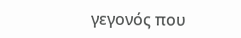γεγονός που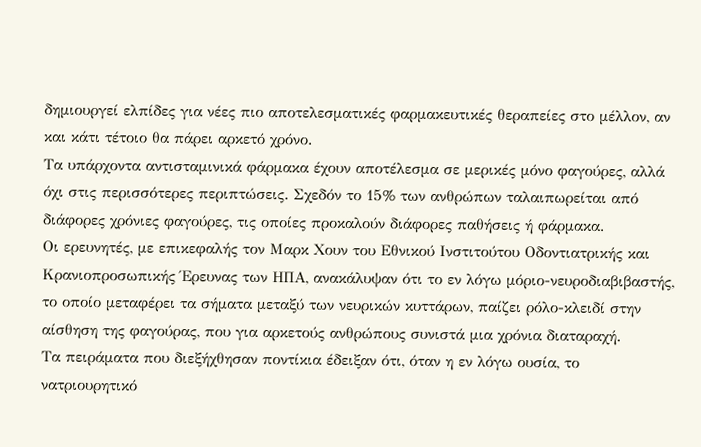δημιουργεί ελπίδες για νέες πιο αποτελεσματικές φαρμακευτικές θεραπείες στο μέλλον, αν και κάτι τέτοιο θα πάρει αρκετό χρόνο.
Τα υπάρχοντα αντισταμινικά φάρμακα έχουν αποτέλεσμα σε μερικές μόνο φαγούρες, αλλά όχι στις περισσότερες περιπτώσεις. Σχεδόν το 15% των ανθρώπων ταλαιπωρείται από διάφορες χρόνιες φαγούρες, τις οποίες προκαλούν διάφορες παθήσεις ή φάρμακα.
Οι ερευνητές, με επικεφαλής τον Μαρκ Χουν του Εθνικού Ινστιτούτου Οδοντιατρικής και Κρανιοπροσωπικής Έρευνας των ΗΠΑ, ανακάλυψαν ότι το εν λόγω μόριο-νευροδιαβιβαστής, το οποίο μεταφέρει τα σήματα μεταξύ των νευρικών κυττάρων, παίζει ρόλο-κλειδί στην αίσθηση της φαγούρας, που για αρκετούς ανθρώπους συνιστά μια χρόνια διαταραχή.
Τα πειράματα που διεξήχθησαν ποντίκια έδειξαν ότι, όταν η εν λόγω ουσία, το νατριουρητικό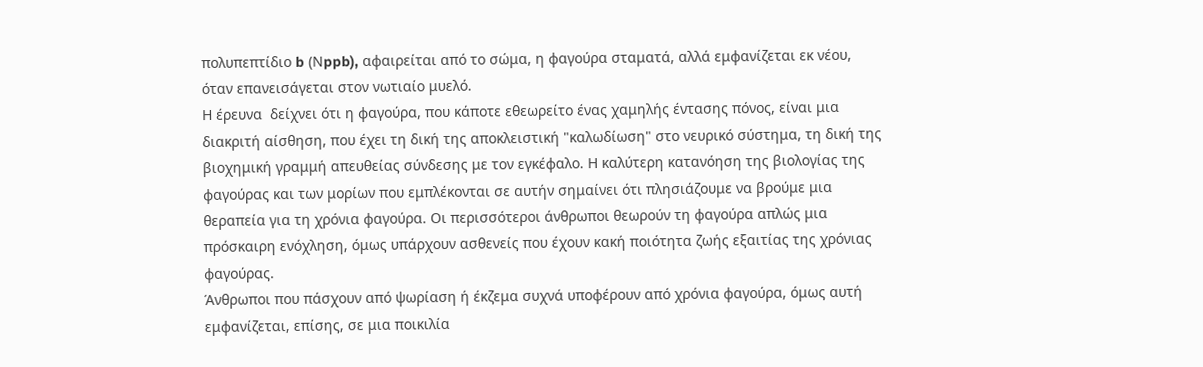πολυπεπτίδιο b (Νppb), αφαιρείται από το σώμα, η φαγούρα σταματά, αλλά εμφανίζεται εκ νέου, όταν επανεισάγεται στον νωτιαίο μυελό.
Η έρευνα  δείχνει ότι η φαγούρα, που κάποτε εθεωρείτο ένας χαμηλής έντασης πόνος, είναι μια διακριτή αίσθηση, που έχει τη δική της αποκλειστική "καλωδίωση" στο νευρικό σύστημα, τη δική της βιοχημική γραμμή απευθείας σύνδεσης με τον εγκέφαλο. Η καλύτερη κατανόηση της βιολογίας της φαγούρας και των μορίων που εμπλέκονται σε αυτήν σημαίνει ότι πλησιάζουμε να βρούμε μια θεραπεία για τη χρόνια φαγούρα. Οι περισσότεροι άνθρωποι θεωρούν τη φαγούρα απλώς μια πρόσκαιρη ενόχληση, όμως υπάρχουν ασθενείς που έχουν κακή ποιότητα ζωής εξαιτίας της χρόνιας φαγούρας.
Άνθρωποι που πάσχουν από ψωρίαση ή έκζεμα συχνά υποφέρουν από χρόνια φαγούρα, όμως αυτή εμφανίζεται, επίσης, σε μια ποικιλία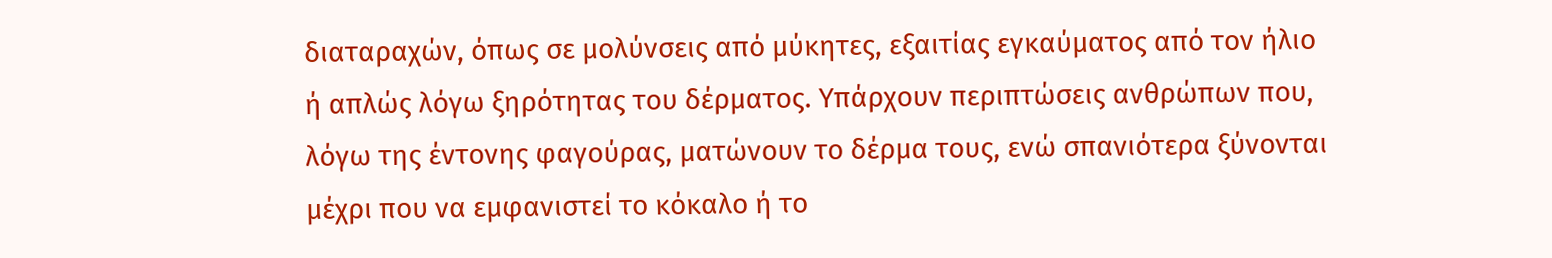διαταραχών, όπως σε μολύνσεις από μύκητες, εξαιτίας εγκαύματος από τον ήλιο ή απλώς λόγω ξηρότητας του δέρματος. Υπάρχουν περιπτώσεις ανθρώπων που, λόγω της έντονης φαγούρας, ματώνουν το δέρμα τους, ενώ σπανιότερα ξύνονται μέχρι που να εμφανιστεί το κόκαλο ή το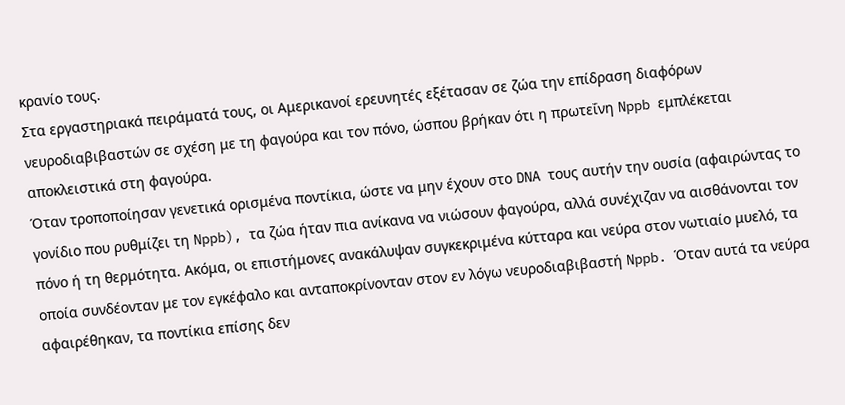κρανίο τους.
Στα εργαστηριακά πειράματά τους, οι Αμερικανοί ερευνητές εξέτασαν σε ζώα την επίδραση διαφόρων νευροδιαβιβαστών σε σχέση με τη φαγούρα και τον πόνο, ώσπου βρήκαν ότι η πρωτεΐνη Nppb εμπλέκεται αποκλειστικά στη φαγούρα.
Όταν τροποποίησαν γενετικά ορισμένα ποντίκια, ώστε να μην έχουν στο DNA τους αυτήν την ουσία (αφαιρώντας το γονίδιο που ρυθμίζει τη Nppb), τα ζώα ήταν πια ανίκανα να νιώσουν φαγούρα, αλλά συνέχιζαν να αισθάνονται τον πόνο ή τη θερμότητα. Ακόμα, οι επιστήμονες ανακάλυψαν συγκεκριμένα κύτταρα και νεύρα στον νωτιαίο μυελό, τα οποία συνδέονταν με τον εγκέφαλο και ανταποκρίνονταν στον εν λόγω νευροδιαβιβαστή Nppb. Όταν αυτά τα νεύρα αφαιρέθηκαν, τα ποντίκια επίσης δεν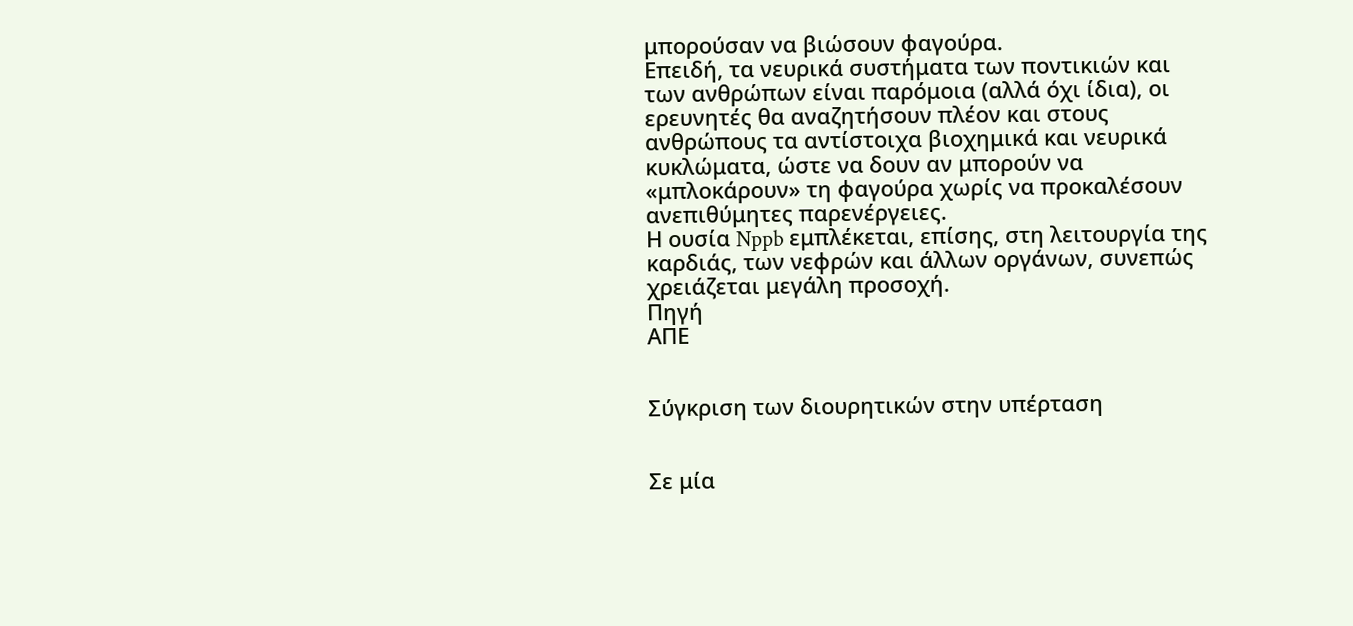μπορούσαν να βιώσουν φαγούρα.
Επειδή, τα νευρικά συστήματα των ποντικιών και των ανθρώπων είναι παρόμοια (αλλά όχι ίδια), οι ερευνητές θα αναζητήσουν πλέον και στους ανθρώπους τα αντίστοιχα βιοχημικά και νευρικά κυκλώματα, ώστε να δουν αν μπορούν να «μπλοκάρουν» τη φαγούρα χωρίς να προκαλέσουν ανεπιθύμητες παρενέργειες.
Η ουσία Nppb εμπλέκεται, επίσης, στη λειτουργία της καρδιάς, των νεφρών και άλλων οργάνων, συνεπώς χρειάζεται μεγάλη προσοχή.
Πηγή
ΑΠΕ


Σύγκριση των διουρητικών στην υπέρταση


Σε μία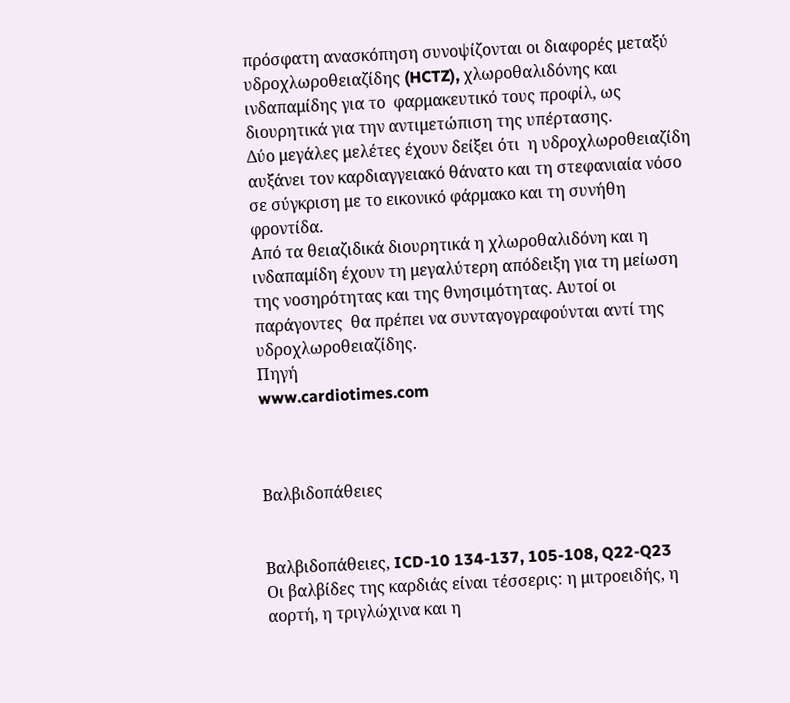πρόσφατη ανασκόπηση συνοψίζονται οι διαφορές μεταξύ υδροχλωροθειαζίδης (HCTZ), χλωροθαλιδόνης και ινδαπαμίδης για το  φαρμακευτικό τους προφίλ, ως διουρητικά για την αντιμετώπιση της υπέρτασης.
Δύο μεγάλες μελέτες έχουν δείξει ότι  η υδροχλωροθειαζίδη αυξάνει τον καρδιαγγειακό θάνατο και τη στεφανιαία νόσο σε σύγκριση με το εικονικό φάρμακο και τη συνήθη φροντίδα.
Από τα θειαζιδικά διουρητικά η χλωροθαλιδόνη και η ινδαπαμίδη έχουν τη μεγαλύτερη απόδειξη για τη μείωση της νοσηρότητας και της θνησιμότητας. Αυτοί οι παράγοντες  θα πρέπει να συνταγογραφούνται αντί της υδροχλωροθειαζίδης.
Πηγή
www.cardiotimes.com



Βαλβιδοπάθειες


Βαλβιδοπάθειες, ICD-10 134-137, 105-108, Q22-Q23
Οι βαλβίδες της καρδιάς είναι τέσσερις: η μιτροειδής, η αορτή, η τριγλώχινα και η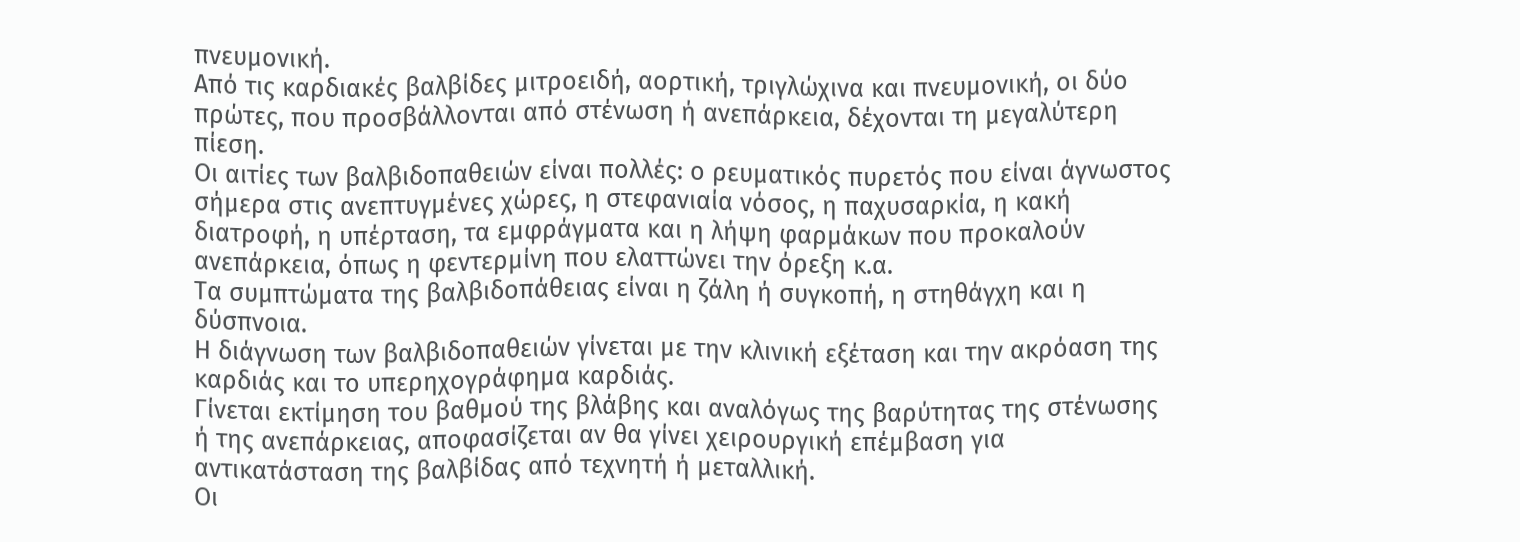πνευμονική.
Από τις καρδιακές βαλβίδες μιτροειδή, αορτική, τριγλώχινα και πνευμονική, οι δύο πρώτες, που προσβάλλονται από στένωση ή ανεπάρκεια, δέχονται τη μεγαλύτερη πίεση.
Οι αιτίες των βαλβιδοπαθειών είναι πολλές: ο ρευματικός πυρετός που είναι άγνωστος σήμερα στις ανεπτυγμένες χώρες, η στεφανιαία νόσος, η παχυσαρκία, η κακή διατροφή, η υπέρταση, τα εμφράγματα και η λήψη φαρμάκων που προκαλούν ανεπάρκεια, όπως η φεντερμίνη που ελαττώνει την όρεξη κ.α.
Τα συμπτώματα της βαλβιδοπάθειας είναι η ζάλη ή συγκοπή, η στηθάγχη και η δύσπνοια.
Η διάγνωση των βαλβιδοπαθειών γίνεται με την κλινική εξέταση και την ακρόαση της καρδιάς και το υπερηχογράφημα καρδιάς.
Γίνεται εκτίμηση του βαθμού της βλάβης και αναλόγως της βαρύτητας της στένωσης ή της ανεπάρκειας, αποφασίζεται αν θα γίνει χειρουργική επέμβαση για αντικατάσταση της βαλβίδας από τεχνητή ή μεταλλική.
Οι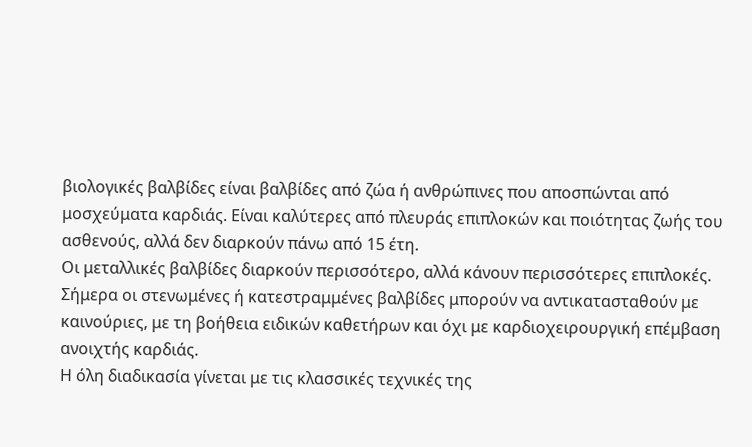βιολογικές βαλβίδες είναι βαλβίδες από ζώα ή ανθρώπινες που αποσπώνται από μοσχεύματα καρδιάς. Είναι καλύτερες από πλευράς επιπλοκών και ποιότητας ζωής του ασθενούς, αλλά δεν διαρκούν πάνω από 15 έτη.
Οι μεταλλικές βαλβίδες διαρκούν περισσότερο, αλλά κάνουν περισσότερες επιπλοκές.
Σήμερα οι στενωμένες ή κατεστραμμένες βαλβίδες μπορούν να αντικατασταθούν με καινούριες, με τη βοήθεια ειδικών καθετήρων και όχι με καρδιοχειρουργική επέμβαση ανοιχτής καρδιάς.
Η όλη διαδικασία γίνεται με τις κλασσικές τεχνικές της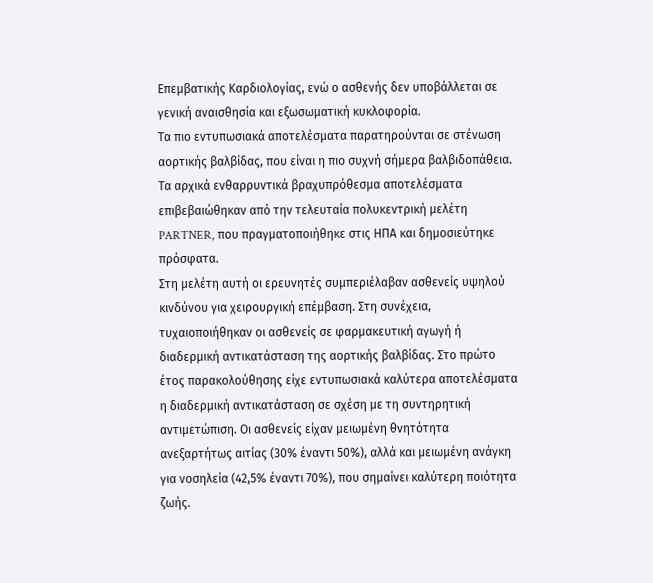Επεμβατικής Καρδιολογίας, ενώ ο ασθενής δεν υποβάλλεται σε γενική αναισθησία και εξωσωματική κυκλοφορία.
Τα πιο εντυπωσιακά αποτελέσματα παρατηρούνται σε στένωση αορτικής βαλβίδας, που είναι η πιο συχνή σήμερα βαλβιδοπάθεια.
Τα αρχικά ενθαρρυντικά βραχυπρόθεσμα αποτελέσματα επιβεβαιώθηκαν από την τελευταία πολυκεντρική μελέτη PARTNER, που πραγματοποιήθηκε στις ΗΠΑ και δημοσιεύτηκε πρόσφατα.
Στη μελέτη αυτή οι ερευνητές συμπεριέλαβαν ασθενείς υψηλού κινδύνου για χειρουργική επέμβαση. Στη συνέχεια, τυχαιοποιήθηκαν οι ασθενείς σε φαρμακευτική αγωγή ή διαδερμική αντικατάσταση της αορτικής βαλβίδας. Στο πρώτο έτος παρακολούθησης είχε εντυπωσιακά καλύτερα αποτελέσματα η διαδερμική αντικατάσταση σε σχέση με τη συντηρητική αντιμετώπιση. Οι ασθενείς είχαν μειωμένη θνητότητα ανεξαρτήτως αιτίας (30% έναντι 50%), αλλά και μειωμένη ανάγκη για νοσηλεία (42,5% έναντι 70%), που σημαίνει καλύτερη ποιότητα ζωής.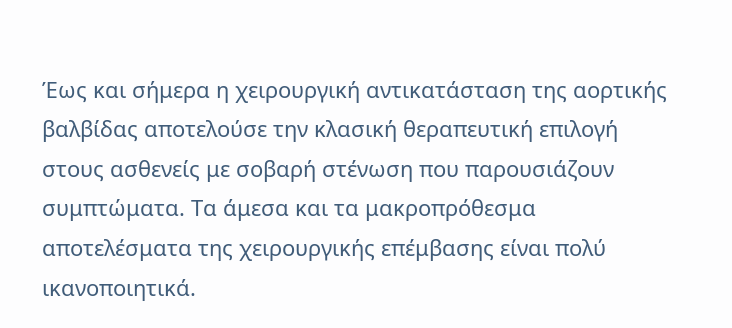Έως και σήμερα η χειρουργική αντικατάσταση της αορτικής βαλβίδας αποτελούσε την κλασική θεραπευτική επιλογή στους ασθενείς με σοβαρή στένωση που παρουσιάζουν συμπτώματα. Τα άμεσα και τα μακροπρόθεσμα αποτελέσματα της χειρουργικής επέμβασης είναι πολύ ικανοποιητικά.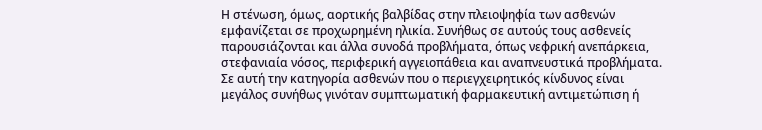Η στένωση, όμως, αορτικής βαλβίδας στην πλειοψηφία των ασθενών εμφανίζεται σε προχωρημένη ηλικία. Συνήθως σε αυτούς τους ασθενείς παρουσιάζονται και άλλα συνοδά προβλήματα, όπως νεφρική ανεπάρκεια, στεφανιαία νόσος, περιφερική αγγειοπάθεια και αναπνευστικά προβλήματα. Σε αυτή την κατηγορία ασθενών που ο περιεγχειρητικός κίνδυνος είναι μεγάλος συνήθως γινόταν συμπτωματική φαρμακευτική αντιμετώπιση ή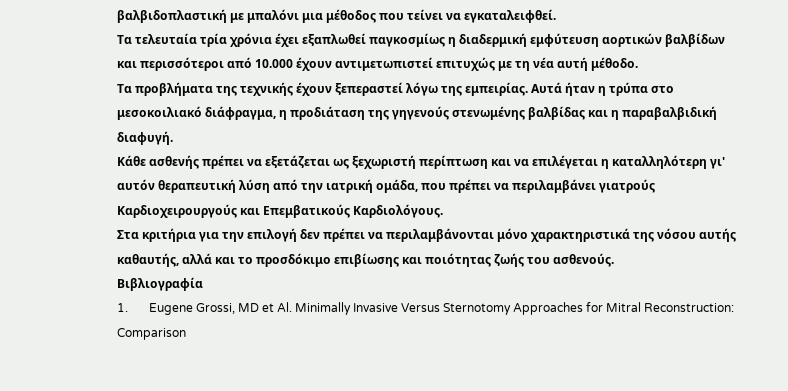βαλβιδοπλαστική με μπαλόνι μια μέθοδος που τείνει να εγκαταλειφθεί.
Τα τελευταία τρία χρόνια έχει εξαπλωθεί παγκοσμίως η διαδερμική εμφύτευση αορτικών βαλβίδων και περισσότεροι από 10.000 έχουν αντιμετωπιστεί επιτυχώς με τη νέα αυτή μέθοδο.
Τα προβλήματα της τεχνικής έχουν ξεπεραστεί λόγω της εμπειρίας. Αυτά ήταν η τρύπα στο μεσοκοιλιακό διάφραγμα, η προδιάταση της γηγενούς στενωμένης βαλβίδας και η παραβαλβιδική διαφυγή.
Κάθε ασθενής πρέπει να εξετάζεται ως ξεχωριστή περίπτωση και να επιλέγεται η καταλληλότερη γι' αυτόν θεραπευτική λύση από την ιατρική ομάδα, που πρέπει να περιλαμβάνει γιατρούς Καρδιοχειρουργούς και Επεμβατικούς Καρδιολόγους.
Στα κριτήρια για την επιλογή δεν πρέπει να περιλαμβάνονται μόνο χαρακτηριστικά της νόσου αυτής καθαυτής, αλλά και το προσδόκιμο επιβίωσης και ποιότητας ζωής του ασθενούς.
Βιβλιογραφία
1.       Eugene Grossi, MD et Al. Minimally Invasive Versus Sternotomy Approaches for Mitral Reconstruction: Comparison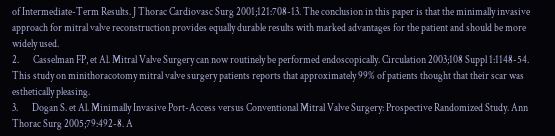of Intermediate-Term Results. J Thorac Cardiovasc Surg 2001;121:708-13. The conclusion in this paper is that the minimally invasive approach for mitral valve reconstruction provides equally durable results with marked advantages for the patient and should be more widely used.
2.       Casselman FP, et Al. Mitral Valve Surgery can now routinely be performed endoscopically. Circulation 2003;108 Suppl 1:1148-54. This study on minithoracotomy mitral valve surgery patients reports that approximately 99% of patients thought that their scar was esthetically pleasing.
3.       Dogan S. et Al. Minimally Invasive Port-Access versus Conventional Mitral Valve Surgery: Prospective Randomized Study. Ann Thorac Surg 2005;79:492-8. A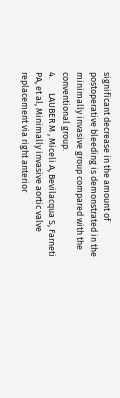significant decrease in the amount of postoperative bleeding is demonstrated in the minimally invasive group compared with the conventional group.
4.       LAUBER M , Miceli A, Bevilacqua S, Farneti PA, et al, Minimally invasive aortic valve replacement via right anterior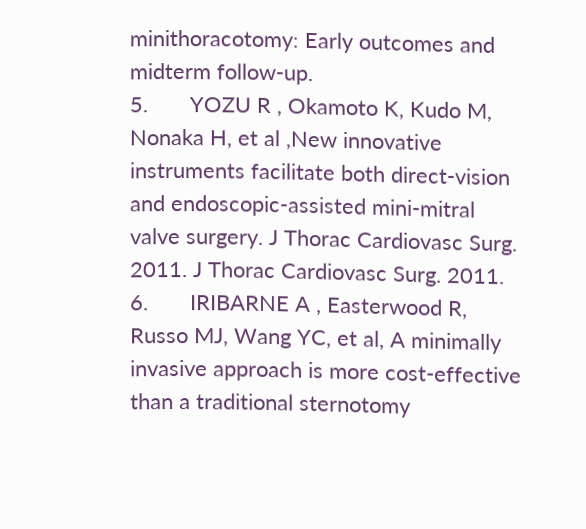minithoracotomy: Early outcomes and midterm follow-up.
5.       YOZU R , Okamoto K, Kudo M, Nonaka H, et al ,New innovative instruments facilitate both direct-vision and endoscopic-assisted mini-mitral valve surgery. J Thorac Cardiovasc Surg. 2011. J Thorac Cardiovasc Surg. 2011.
6.       IRIBARNE A , Easterwood R, Russo MJ, Wang YC, et al, A minimally invasive approach is more cost-effective than a traditional sternotomy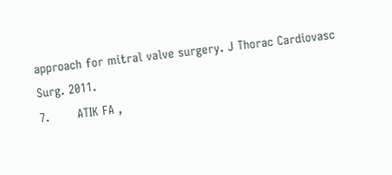approach for mitral valve surgery. J Thorac Cardiovasc Surg. 2011.
7.       ATIK FA ,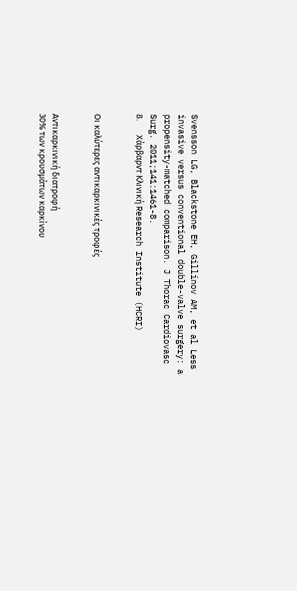Svensson LG, Blackstone EH, Gillinov AM, et al Less invasive versus conventional double-valve surgery: a propensity-matched comparison. J Thorac Cardiovasc Surg. 2011;141:1461-8.
8.       Χάρβαρντ Κλινική Research Institute (HCRI)


Οι καλύτερες αντικαρκινικές τροφές


Αντικαρκινική διατροφή
30% των κρουσμάτων καρκίνου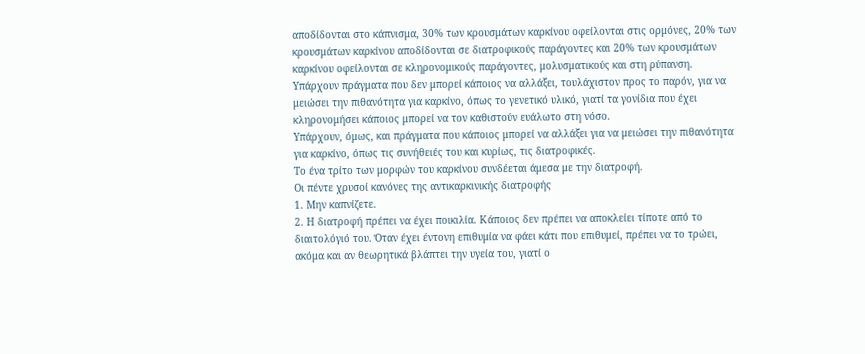αποδίδονται στο κάπνισμα, 30% των κρουσμάτων καρκίνου οφείλονται στις ορμόνες, 20% των κρουσμάτων καρκίνου αποδίδονται σε διατροφικούς παράγοντες και 20% των κρουσμάτων καρκίνου οφείλονται σε κληρονομικούς παράγοντες, μολυσματικούς και στη ρύπανση.
Υπάρχουν πράγματα που δεν μπορεί κάποιος να αλλάξει, τουλάχιστον προς το παρόν, για να μειώσει την πιθανότητα για καρκίνο, όπως το γενετικό υλικό, γιατί τα γονίδια που έχει κληρονομήσει κάποιος μπορεί να τον καθιστούν ευάλωτο στη νόσο.
Υπάρχουν, όμως, και πράγματα που κάποιος μπορεί να αλλάξει για να μειώσει την πιθανότητα για καρκίνο, όπως τις συνήθειές του και κυρίως, τις διατροφικές.
Το ένα τρίτο των μορφών του καρκίνου συνδέεται άμεσα με την διατροφή.
Οι πέντε χρυσοί κανόνες της αντικαρκινικής διατροφής
1. Μην καπνίζετε.
2. Η διατροφή πρέπει να έχει ποικιλία. Κάποιος δεν πρέπει να αποκλείει τίποτε από το διαιτολόγιό του. Όταν έχει έντονη επιθυμία να φάει κάτι που επιθυμεί, πρέπει να το τρώει, ακόμα και αν θεωρητικά βλάπτει την υγεία του, γιατί ο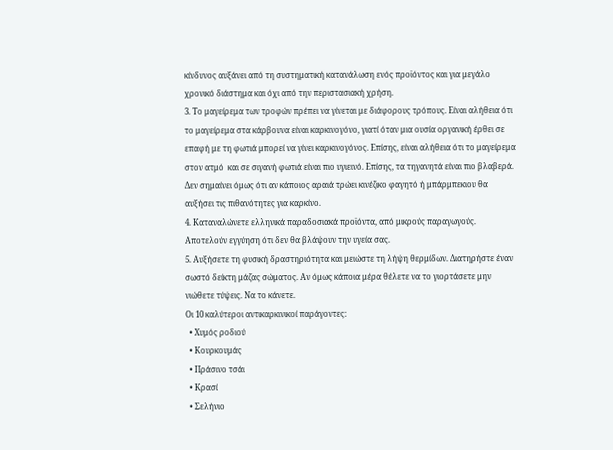κίνδυνος αυξάνει από τη συστηματική κατανάλωση ενός προϊόντος και για μεγάλο χρονικό διάστημα και όχι από την περιστασιακή χρήση.
3. Το μαγείρεμα των τροφών πρέπει να γίνεται με διάφορους τρόπους. Είναι αλήθεια ότι το μαγείρεμα στα κάρβουνα είναι καρκινογόνο, γιατί όταν μια ουσία οργανική έρθει σε επαφή με τη φωτιά μπορεί να γίνει καρκινογόνος. Επίσης, είναι αλήθεια ότι το μαγείρεμα στον ατμό  και σε σιγανή φωτιά είναι πιο υγιεινό. Επίσης, τα τηγανητά είναι πιο βλαβερά. Δεν σημαίνει όμως ότι αν κάποιος αραιά τρώει κινέζικο φαγητό ή μπάρμπεκιου θα αυξήσει τις πιθανότητες για καρκίνο.
4. Καταναλώνετε ελληνικά παραδοσιακά προϊόντα, από μικρούς παραγωγούς. Αποτελούν εγγύηση ότι δεν θα βλάψουν την υγεία σας.
5. Αυξήσετε τη φυσική δραστηριότητα και μειώστε τη λήψη θερμίδων. Διατηρήστε έναν σωστό δείκτη μάζας σώματος. Αν όμως κάποια μέρα θέλετε να το γιορτάσετε μην νιώθετε τύψεις. Να το κάνετε.
Οι 10 καλύτεροι αντικαρκινικοί παράγοντες:
  • Χυμός ροδιού
  • Κουρκουμάς
  • Πράσινο τσάι
  • Κρασί
  • Σελήνιο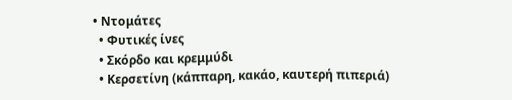• Ντομάτες
  • Φυτικές ίνες
  • Σκόρδο και κρεμμύδι
  • Κερσετίνη (κάππαρη, κακάο, καυτερή πιπεριά)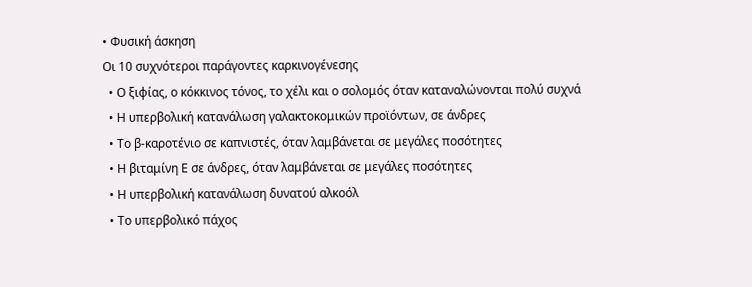• Φυσική άσκηση
Οι 10 συχνότεροι παράγοντες καρκινογένεσης
  • Ο ξιφίας, ο κόκκινος τόνος, το χέλι και ο σολομός όταν καταναλώνονται πολύ συχνά
  • Η υπερβολική κατανάλωση γαλακτοκομικών προϊόντων, σε άνδρες
  • Το β-καροτένιο σε καπνιστές, όταν λαμβάνεται σε μεγάλες ποσότητες
  • Η βιταμίνη Ε σε άνδρες, όταν λαμβάνεται σε μεγάλες ποσότητες
  • Η υπερβολική κατανάλωση δυνατού αλκοόλ
  • Το υπερβολικό πάχος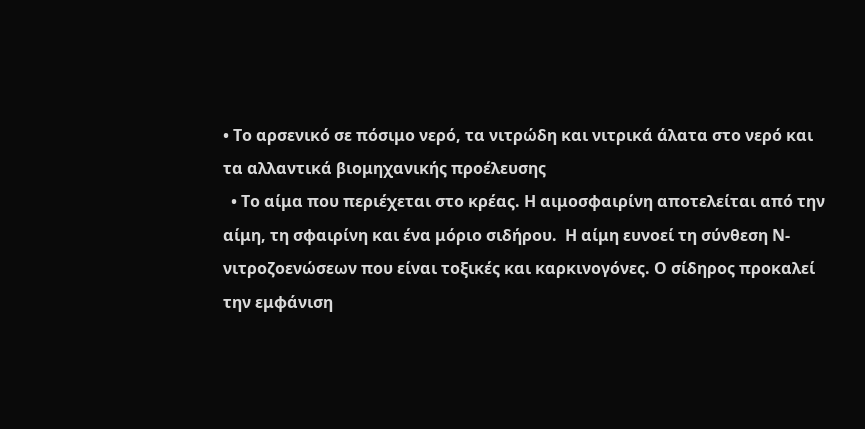• Το αρσενικό σε πόσιμο νερό, τα νιτρώδη και νιτρικά άλατα στο νερό και τα αλλαντικά βιομηχανικής προέλευσης
  • Το αίμα που περιέχεται στο κρέας. Η αιμοσφαιρίνη αποτελείται από την αίμη, τη σφαιρίνη και ένα μόριο σιδήρου.  Η αίμη ευνοεί τη σύνθεση Ν-νιτροζοενώσεων που είναι τοξικές και καρκινογόνες. Ο σίδηρος προκαλεί την εμφάνιση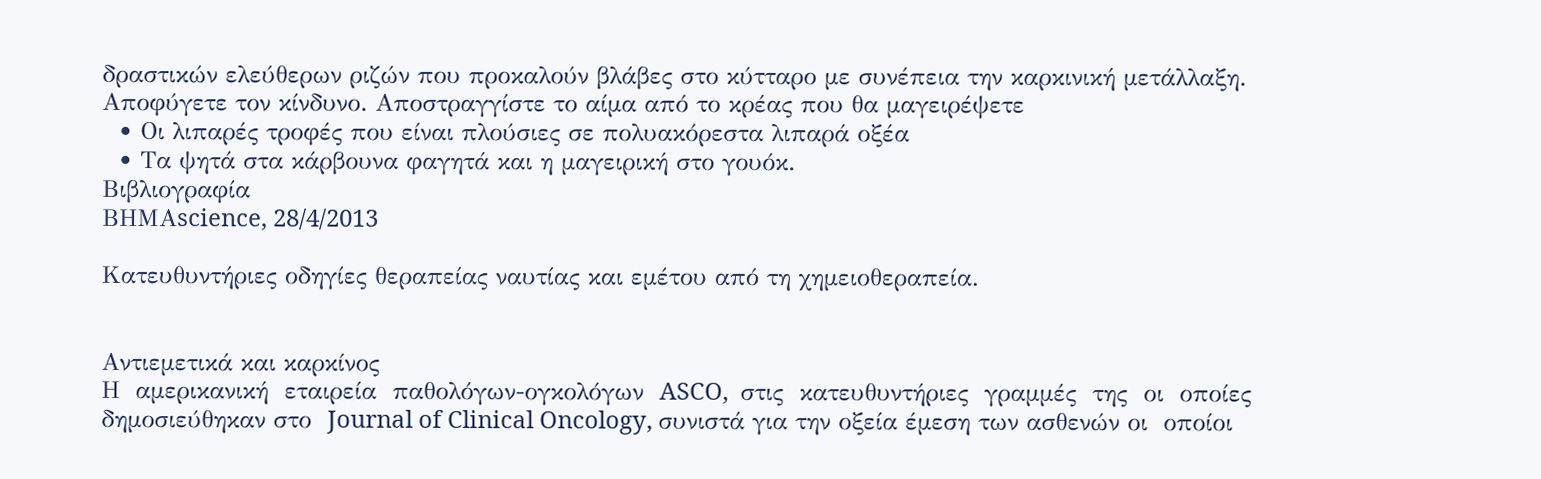δραστικών ελεύθερων ριζών που προκαλούν βλάβες στο κύτταρο με συνέπεια την καρκινική μετάλλαξη. Αποφύγετε τον κίνδυνο. Αποστραγγίστε το αίμα από το κρέας που θα μαγειρέψετε
  • Οι λιπαρές τροφές που είναι πλούσιες σε πολυακόρεστα λιπαρά οξέα
  • Τα ψητά στα κάρβουνα φαγητά και η μαγειρική στο γουόκ.
Βιβλιογραφία
ΒΗΜΑscience, 28/4/2013

Κατευθυντήριες οδηγίες θεραπείας ναυτίας και εμέτου από τη χημειοθεραπεία.


Αντιεμετικά και καρκίνος
Η  αμερικανική  εταιρεία  παθολόγων‐ογκολόγων  ASCO,  στις  κατευθυντήριες  γραμμές  της  οι  οποίες  δημοσιεύθηκαν στο  Journal of Clinical Oncology, συνιστά για την οξεία έμεση των ασθενών οι  οποίοι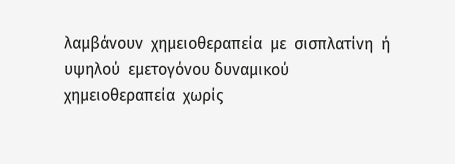λαμβάνουν  χημειοθεραπεία  με  σισπλατίνη  ή  υψηλού  εμετογόνου δυναμικού  χημειοθεραπεία  χωρίς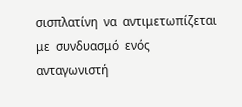σισπλατίνη  να  αντιμετωπίζεται  με  συνδυασμό  ενός  ανταγωνιστή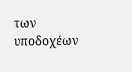των  υποδοχέων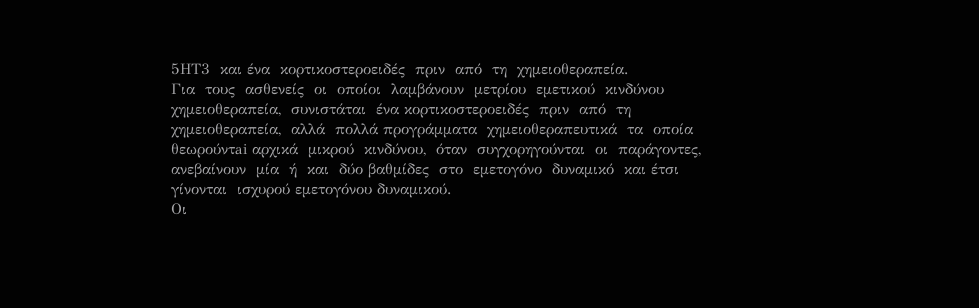5ΗΤ3  και ένα  κορτικοστεροειδές  πριν  από  τη  χημειοθεραπεία.
Για  τους  ασθενείς  οι  οποίοι  λαμβάνουν  μετρίου  εμετικού  κινδύνου  χημειοθεραπεία,  συνιστάται  ένα κορτικοστεροειδές  πριν  από  τη  χημειοθεραπεία,  αλλά  πολλά προγράμματα  χημειοθεραπευτικά  τα  οποία  θεωρούντai αρχικά  μικρού  κινδύνου,  όταν  συγχορηγούνται  οι  παράγοντες,  ανεβαίνουν  μία  ή  και  δύο βαθμίδες  στο  εμετογόνο  δυναμικό  και έτσι γίνονται  ισχυρού εμετογόνου δυναμικού.
Οι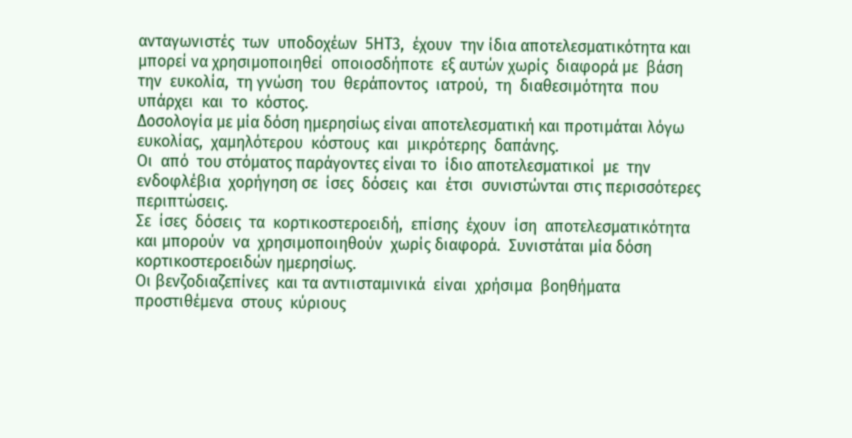ανταγωνιστές  των  υποδοχέων  5ΗΤ3,  έχουν  την ίδια αποτελεσματικότητα και μπορεί να χρησιμοποιηθεί  οποιοσδήποτε  εξ αυτών χωρίς  διαφορά με  βάση  την  ευκολία,  τη γνώση  του  θεράποντος  ιατρού,  τη  διαθεσιμότητα  που  υπάρχει  και  το  κόστος.
Δοσολογία με μία δόση ημερησίως είναι αποτελεσματική και προτιμάται λόγω ευκολίας,  χαμηλότερου  κόστους  και  μικρότερης  δαπάνης.
Οι  από  του στόματος παράγοντες είναι το  ίδιο αποτελεσματικοί  με  την  ενδοφλέβια  χορήγηση σε  ίσες  δόσεις  και  έτσι  συνιστώνται στις περισσότερες περιπτώσεις.
Σε  ίσες  δόσεις  τα  κορτικοστεροειδή,  επίσης  έχουν  ίση  αποτελεσματικότητα  και μπορούν  να  χρησιμοποιηθούν  χωρίς διαφορά.  Συνιστάται μία δόση κορτικοστεροειδών ημερησίως.
Οι βενζοδιαζεπίνες  και τα αντιισταμινικά  είναι  χρήσιμα  βοηθήματα  προστιθέμενα  στους  κύριους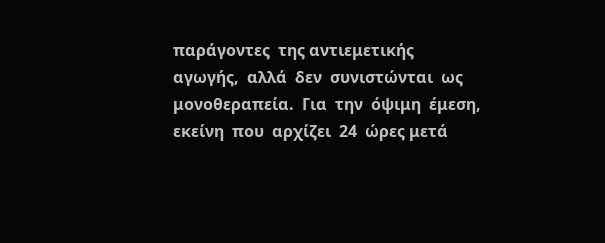παράγοντες  της αντιεμετικής  αγωγής,  αλλά  δεν  συνιστώνται  ως  μονοθεραπεία.  Για  την  όψιμη  έμεση,  εκείνη  που  αρχίζει  24  ώρες μετά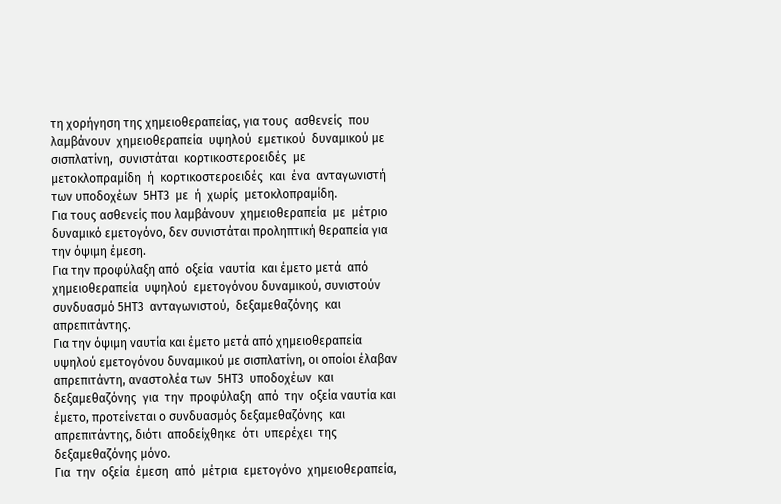τη χορήγηση της χημειοθεραπείας, για τους  ασθενείς  που  λαμβάνουν  χημειοθεραπεία  υψηλού  εμετικού  δυναμικού με σισπλατίνη,  συνιστάται  κορτικοστεροειδές  με  μετοκλοπραμίδη  ή  κορτικοστεροειδές  και  ένα  ανταγωνιστή  των υποδοχέων  5ΗΤ3  με  ή  χωρίς  μετοκλοπραμίδη.
Για τους ασθενείς που λαμβάνουν  χημειοθεραπεία  με  μέτριο  δυναμικό εμετογόνο, δεν συνιστάται προληπτική θεραπεία για την όψιμη έμεση.
Για την προφύλαξη από  οξεία  ναυτία  και έμετο μετά  από  χημειοθεραπεία  υψηλού  εμετογόνου δυναμικού, συνιστούν συνδυασμό 5ΗΤ3  ανταγωνιστού,  δεξαμεθαζόνης  και απρεπιτάντης.
Για την όψιμη ναυτία και έμετο μετά από χημειοθεραπεία υψηλού εμετογόνου δυναμικού με σισπλατίνη, οι οποίοι έλαβαν απρεπιτάντη, αναστολέα των  5ΗΤ3  υποδοχέων  και  δεξαμεθαζόνης  για  την  προφύλαξη  από  την  οξεία ναυτία και έμετο, προτείνεται ο συνδυασμός δεξαμεθαζόνης  και  απρεπιτάντης, διότι  αποδείχθηκε  ότι  υπερέχει  της  δεξαμεθαζόνης μόνο.
Για  την  οξεία  έμεση  από  μέτρια  εμετογόνο  χημειοθεραπεία,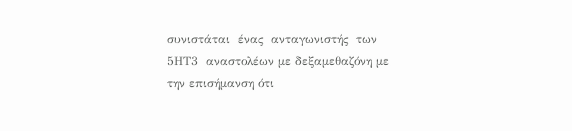συνιστάται  ένας  ανταγωνιστής  των  5ΗΤ3  αναστολέων με δεξαμεθαζόνη με την επισήμανση ότι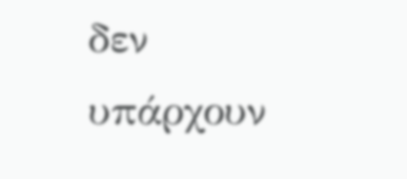δεν υπάρχουν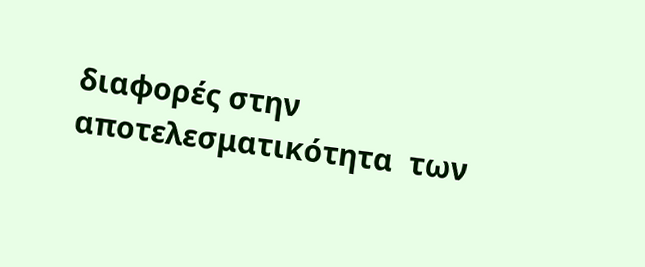διαφορές στην αποτελεσματικότητα  των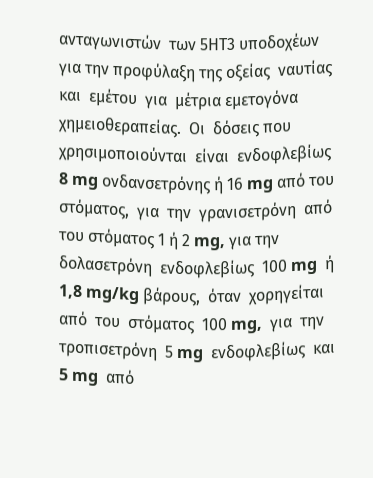ανταγωνιστών  των 5ΗΤ3 υποδοχέων για την προφύλαξη της οξείας  ναυτίας  και  εμέτου  για  μέτρια εμετογόνα  χημειοθεραπείας.  Οι  δόσεις που  χρησιμοποιούνται  είναι  ενδοφλεβίως 8 mg ονδανσετρόνης ή 16 mg από του στόματος,  για  την  γρανισετρόνη  από του στόματος 1 ή 2 mg, για την δολασετρόνη  ενδοφλεβίως  100 mg  ή  1,8 mg/kg βάρους,  όταν  χορηγείται  από  του  στόματος  100 mg,  για  την  τροπισετρόνη  5 mg  ενδοφλεβίως  και  5 mg  από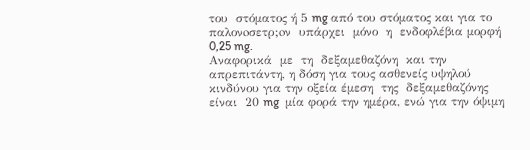του  στόματος ή 5 mg από του στόματος και για το  παλονoσετρ;oν  υπάρχει  μόνο  η  ενδοφλέβια μορφή 0,25 mg.
Αναφορικά  με  τη  δεξαμεθαζόνη  και την απρεπιτάντη, η δόση για τους ασθενείς υψηλού κινδύνου για την οξεία έμεση  της  δεξαμεθαζόνης  είναι  20 mg  μία φορά την ημέρα, ενώ για την όψιμη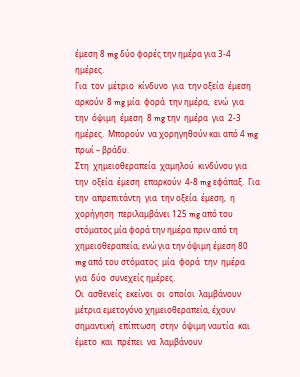έμεση 8 mg δύο φορές την ημέρα για 3‐4 ημέρες.
Για  τον  μέτριο  κίνδυνο  για  την οξεία  έμεση  αρκούν  8 mg μία  φορά  την ημέρα,  ενώ  για  την  όψιμη  έμεση  8 mg την  ημέρα  για  2‐3  ημέρες.  Μπορούν  να χορηγηθούν και από 4 mg πρωί – βράδυ.
Στη  χημειοθεραπεία  χαμηλού  κινδύνου για  την  οξεία  έμεση  επαρκούν  4‐8 mg εφάπαξ.  Για  την  απρεπιτάντη  για  την οξεία  έμεση,  η  χορήγηση  περιλαμβάνει 125 mg από του στόματος μία φορά την ημέρα πριν από τη χημειοθεραπεία, ενώ για την όψιμη έμεση 80 mg από του στόματος  μία  φορά  την  ημέρα  για  δύο  συνεχείς ημέρες.
Οι  ασθενείς  εκείνοι  οι  οποίοι  λαμβάνουν μέτρια εμετογόνο χημειοθεραπεία, έχουν  σημαντική  επίπτωση  στην  όψιμη ναυτία  και  έμετο  και  πρέπει  να  λαμβάνουν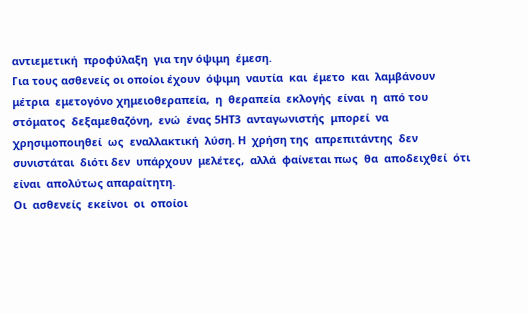αντιεμετική  προφύλαξη  για την όψιμη  έμεση.
Για τους ασθενείς οι οποίοι έχουν  όψιμη  ναυτία  και  έμετο  και  λαμβάνουν μέτρια  εμετογόνο χημειοθεραπεία,  η  θεραπεία  εκλογής  είναι  η  από του  στόματος  δεξαμεθαζόνη,  ενώ  ένας 5ΗΤ3  ανταγωνιστής  μπορεί  να  χρησιμοποιηθεί  ως  εναλλακτική  λύση. Η  χρήση της  απρεπιτάντης  δεν  συνιστάται  διότι δεν  υπάρχουν  μελέτες,  αλλά  φαίνεται πως  θα  αποδειχθεί  ότι  είναι  απολύτως απαραίτητη.
Οι  ασθενείς  εκείνοι  οι  οποίοι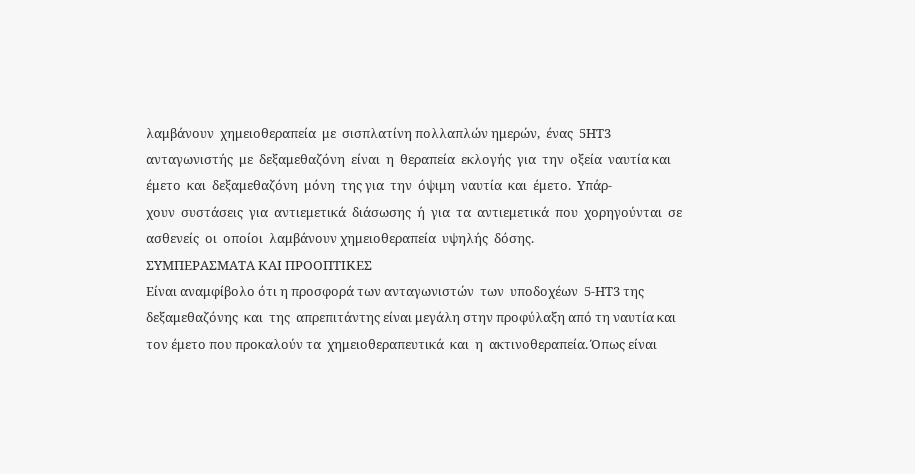λαμβάνουν  χημειοθεραπεία  με  σισπλατίνη πολλαπλών ημερών,  ένας  5ΗΤ3  ανταγωνιστής  με  δεξαμεθαζόνη  είναι  η  θεραπεία  εκλογής  για  την  οξεία  ναυτία και  έμετο  και  δεξαμεθαζόνη  μόνη  της για  την  όψιμη  ναυτία  και  έμετο.  Υπάρ‐
χουν  συστάσεις  για  αντιεμετικά  διάσωσης  ή  για  τα  αντιεμετικά  που  χορηγούνται  σε  ασθενείς  οι  οποίοι  λαμβάνουν χημειοθεραπεία  υψηλής  δόσης.
ΣΥΜΠΕΡΑΣΜΑΤΑ ΚΑI ΠΡΟΟΠΤΙΚΕΣ
Είναι αναμφίβολο ότι η προσφορά των ανταγωνιστών  των  υποδοχέων  5‐ΗΤ3 της  δεξαμεθαζόνης  και  της  απρεπιτάντης είναι μεγάλη στην προφύλαξη από τη ναυτία και τον έμετο που προκαλούν τα  χημειοθεραπευτικά  και  η  ακτινοθεραπεία. Όπως είναι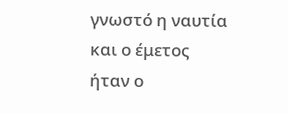γνωστό η ναυτία και ο έμετος ήταν ο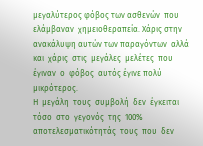μεγαλύτερος φόβος των ασθενών  που  ελάμβαναν  χημειοθεραπεία. Χάρις στην ανακάλυψη αυτών των παραγόντων  αλλά  και  χάρις  στις  μεγάλες  μελέτες  που  έγιναν  ο  φόβος  αυτός έγινε πολύ μικρότερος.
Η  μεγάλη  τους  συμβολή  δεν  έγκειται τόσο  στο  γεγονός  της  100%  αποτελεσματικότητάς  τους  που  δεν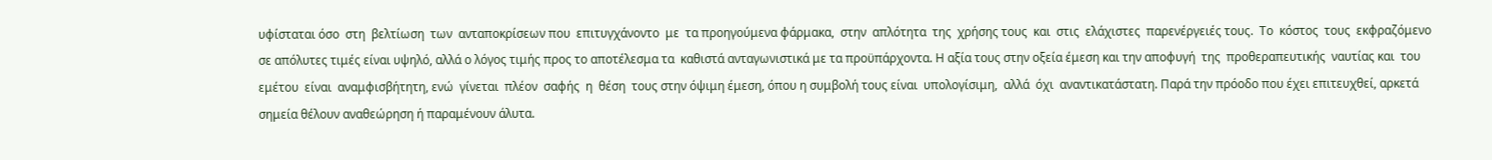υφίσταται όσο  στη  βελτίωση  των  ανταποκρίσεων που  επιτυγχάνοντο  με  τα προηγούμενα φάρμακα,  στην  απλότητα  της  χρήσης τους  και  στις  ελάχιστες  παρενέργειές τους.  Το  κόστος  τους  εκφραζόμενο  σε απόλυτες τιμές είναι υψηλό, αλλά ο λόγος τιμής προς το αποτέλεσμα τα  καθιστά ανταγωνιστικά με τα προϋπάρχοντα. Η αξία τους στην οξεία έμεση και την αποφυγή  της  προθεραπευτικής  ναυτίας και  του  εμέτου  είναι  αναμφισβήτητη, ενώ  γίνεται  πλέον  σαφής  η  θέση  τους στην όψιμη έμεση, όπου η συμβολή τους είναι  υπολογίσιμη,  αλλά  όχι  αναντικατάστατη. Παρά την πρόοδο που έχει επιτευχθεί, αρκετά σημεία θέλουν αναθεώρηση ή παραμένουν άλυτα.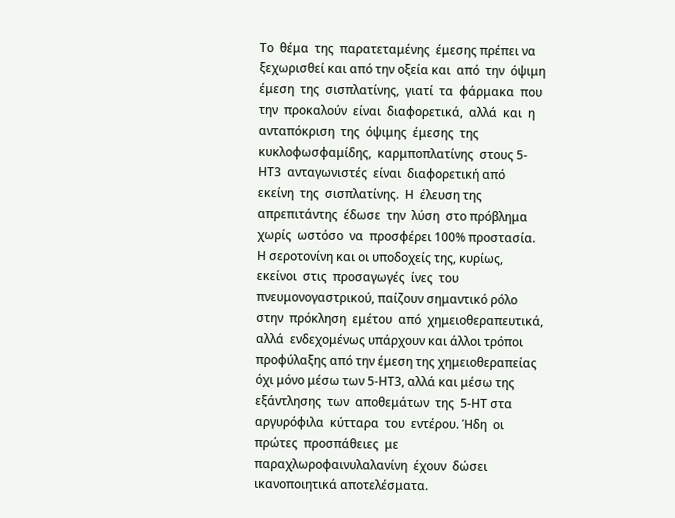Το  θέμα  της  παρατεταμένης  έμεσης πρέπει να ξεχωρισθεί και από την οξεία και  από  την  όψιμη  έμεση  της  σισπλατίνης,  γιατί  τα  φάρμακα  που  την  προκαλούν  είναι  διαφορετικά,  αλλά  και  η  ανταπόκριση  της  όψιμης  έμεσης  της  κυκλοφωσφαμίδης,  καρμποπλατίνης  στους 5‐ΗΤ3  ανταγωνιστές  είναι  διαφορετική από  εκείνη  της  σισπλατίνης.  Η  έλευση της  απρεπιτάντης  έδωσε  την  λύση  στο πρόβλημα  χωρίς  ωστόσο  να  προσφέρει 100% προστασία.
Η σεροτονίνη και οι υποδοχείς της, κυρίως,  εκείνοι  στις  προσαγωγές  ίνες  του πνευμονογαστρικού, παίζουν σημαντικό ρόλο  στην  πρόκληση  εμέτου  από  χημειοθεραπευτικά,  αλλά  ενδεχομένως υπάρχουν και άλλοι τρόποι προφύλαξης από την έμεση της χημειοθεραπείας όχι μόνο μέσω των 5‐ΗΤ3, αλλά και μέσω της εξάντλησης  των  αποθεμάτων  της  5‐ΗΤ στα  αργυρόφιλα  κύτταρα  του  εντέρου. Ήδη  οι  πρώτες  προσπάθειες  με  παραχλωροφαινυλαλανίνη  έχουν  δώσει  ικανοποιητικά αποτελέσματα.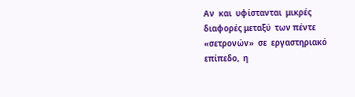Αν  και  υφίστανται  μικρές  διαφορές μεταξύ  των πέντε  «σετρονώv»  σε  εργαστηριακό  επίπεδο,  η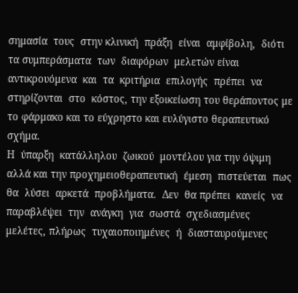σημασία  τους  στην κλινική  πράξη  είναι  αμφίβολη,  διότι  τα συμπεράσματα  των  διαφόρων  μελετών είναι  αντικρουόμενα  και  τα  κριτήρια  επιλογής  πρέπει  να  στηρίζονται  στο  κόστος, την εξοικείωση του θεράποντος με το φάρμακο και το εύχρηστο και ευλύγιστο θεραπευτικό σχήμα.
Η  ύπαρξη  κατάλληλου  ζωικού  μοντέλου για την όψιμη αλλά και την προχημειοθεραπευτική  έμεση  πιστεύεται  πως θα  λύσει  αρκετά  προβλήματα.  Δεν  θα πρέπει  κανείς  να  παραβλέψει  την  ανάγκη  για  σωστά  σχεδιασμένες  μελέτες, πλήρως  τυχαιοποιημένες  ή  διασταυρούμενες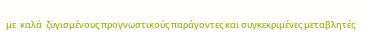με  καλά  ζυγισμένους προγνωστικούς παράγοντες και συγκεκριμένες μεταβλητές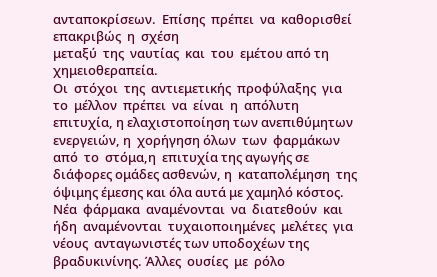ανταποκρίσεων.  Επίσης  πρέπει  να  καθορισθεί  επακριβώς  η  σχέση
μεταξύ  της  ναυτίας  και  του  εμέτου από τη χημειοθεραπεία.
Οι  στόχοι  της  αντιεμετικής  προφύλαξης  για  το  μέλλον  πρέπει  να  είναι  η  απόλυτη επιτυχία, η ελαχιστοποίηση των ανεπιθύμητων  ενεργειών, η  χορήγηση όλων  των  φαρμάκων από  το  στόμα,η  επιτυχία της αγωγής σε διάφορες ομάδες ασθενών, η  καταπολέμηση  της  όψιμης έμεσης και όλα αυτά με χαμηλό κόστος.
Νέα  φάρμακα  αναμένονται  να  διατεθούν  και  ήδη  αναμένονται  τυχαιοποιημένες  μελέτες  για  νέους  ανταγωνιστές των υποδοχέων της βραδυκινίνης. Άλλες  ουσίες  με  ρόλο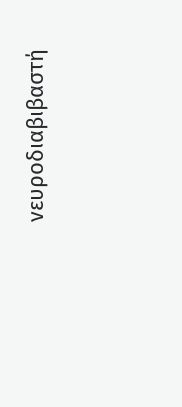νευροδιαβιβαστή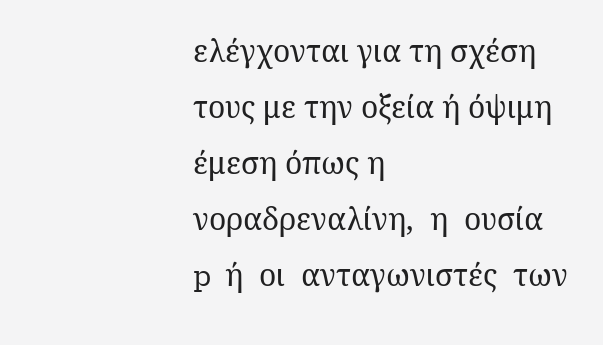ελέγχονται για τη σχέση τους με την οξεία ή όψιμη έμεση όπως η νοραδρεναλίνη,  η  ουσία  p  ή  οι  ανταγωνιστές  των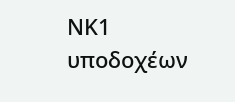ΝΚ1  υποδοχέων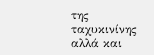της  ταχυκινίνης  αλλά και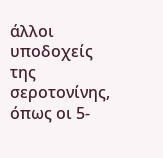άλλοι  υποδοχείς  της  σεροτονίνης, όπως οι 5‐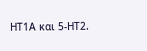ΗΤ1Α και 5‐ΗΤ2.